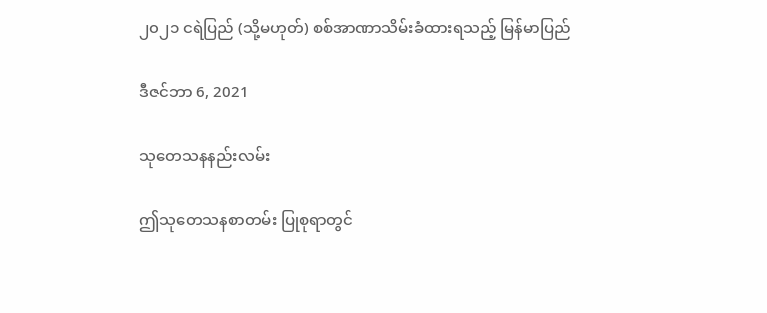၂၀၂၁ ငရဲပြည် (သို့မဟုတ်) စစ်အာဏာသိမ်းခံထားရသည့် မြန်မာပြည်

ဒီဇင်ဘာ 6, 2021

သုတေသနနည်းလမ်း

ဤသုတေသနစာတမ်း ပြုစုရာတွင်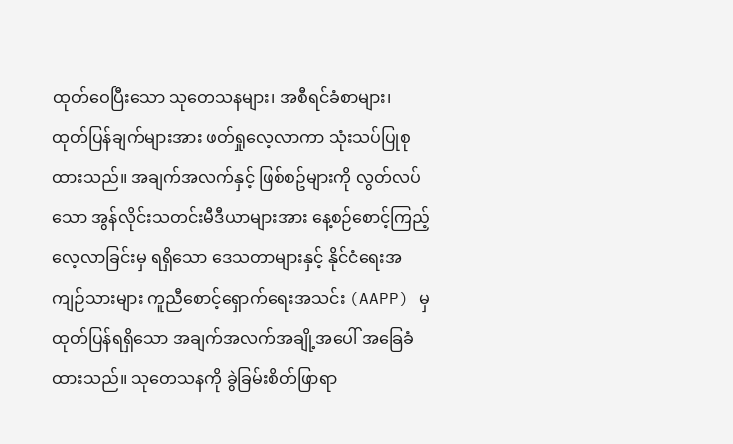ထုတ်ဝေပြီးသော သုတေသနများ၊ အစီရင်ခံစာများ၊ ထုတ်ပြန်ချက်များအား ဖတ်ရှုလေ့လာကာ သုံးသပ်ပြုစုထားသည်။ အချက်အလက်နှင့် ဖြစ်စဥ်များကို လွတ်လပ်သော အွန်လိုင်းသတင်းမီဒီယာများအား နေ့စဉ်စောင့်ကြည့်လေ့လာခြင်းမှ ရရှိသော ဒေသတာများနှင့် နိုင်ငံရေးအကျဉ်သားများ ကူညီစောင့်ရှောက်ရေးအသင်း (AAPP) မှ ထုတ်ပြန်ရရှိသော အချက်အလက်အချို့အပေါ် အခြေခံထားသည်။ သုတေသနကို ခွဲခြမ်းစိတ်ဖြာရာ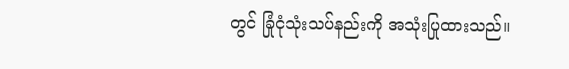တွင် ခြုံငုံသုံးသပ်နည်းကို အသုံးပြုထားသည်။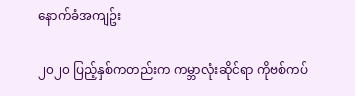နောက်ခံအကျဥ်း

၂၀၂၀ ပြည့်နှစ်ကတည်းက ကမ္ဘာလုံးဆိုင်ရာ ကိုဗစ်ကပ်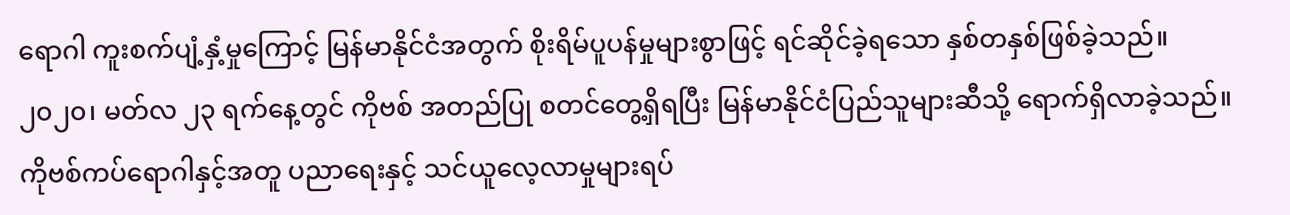ရောဂါ ကူးစက်ပျံ့နှံ့မှုကြောင့် မြန်မာနိုင်ငံအတွက် စိုးရိမ်ပူပန်မှုများစွာဖြင့် ရင်ဆိုင်ခဲ့ရသော နှစ်တနှစ်ဖြစ်ခဲ့သည်။ ၂၀၂၀၊ မတ်လ ၂၃ ရက်နေ့တွင် ကိုဗစ် အတည်ပြု စတင်တွေ့ရှိရပြီး မြန်မာနိုင်ငံပြည်သူများဆီသို့ ရောက်ရှိလာခဲ့သည်။ ကိုဗစ်ကပ်ရောဂါနှင့်အတူ ပညာရေးနှင့် သင်ယူလေ့လာမှုများရပ်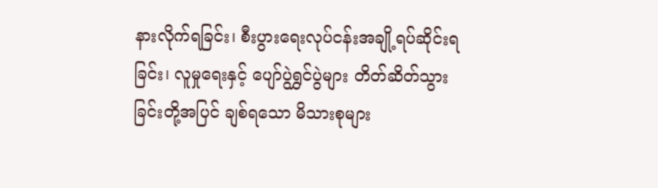နားလိုက်ရခြင်း၊ စီးပွားရေးလုပ်ငန်းအချို့ရပ်ဆိုင်းရခြင်း၊ လူမှုရေးနှင့် ပျော်ပွဲရွှင်ပွဲများ တိတ်ဆိတ်သွားခြင်းတို့အပြင် ချစ်ရသော မိသားစုများ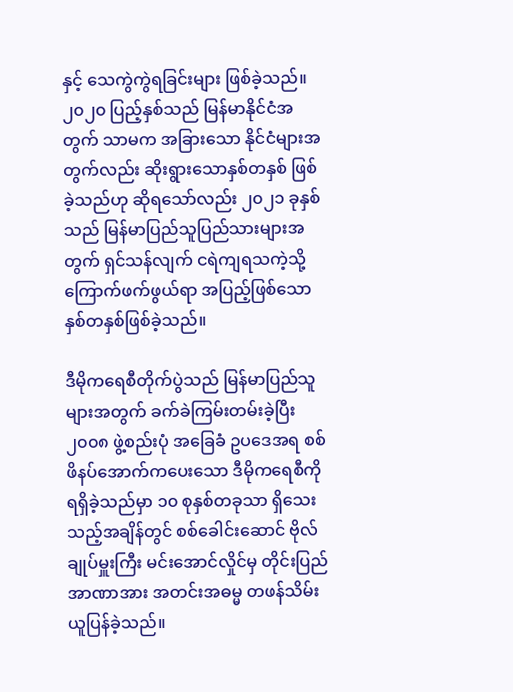နှင့် သေကွဲကွဲရခြင်းများ ဖြစ်ခဲ့သည်။ ၂၀၂၀ ပြည့်နှစ်သည် မြန်မာနိုင်ငံအတွက် သာမက အခြားသော နိုင်ငံများအတွက်လည်း ဆိုးရွားသောနှစ်တနှစ် ဖြစ်ခဲ့သည်ဟု ဆိုရသော်လည်း ၂၀၂၁ ခုနှစ်သည် မြန်မာပြည်သူပြည်သားများအတွက် ရှင်သန်လျက် ငရဲကျရသကဲ့သို့ ကြောက်ဖက်ဖွယ်ရာ အပြည့်ဖြစ်သော နှစ်တနှစ်ဖြစ်ခဲ့သည်။

ဒီမိုကရေစီတိုက်ပွဲသည် မြန်မာပြည်သူများအတွက် ခက်ခဲကြမ်းတမ်းခဲ့ပြီး ၂၀၀၈ ဖွဲ့စည်းပုံ အခြေခံ ဥပဒေအရ စစ်ဖိနပ်အောက်ကပေးသော ဒီမိုကရေစီကို ရရှိခဲ့သည်မှာ ၁၀ စုနှစ်တခုသာ ရှိသေးသည့်အချိန်တွင် စစ်ခေါင်းဆောင် ဗိုလ်ချုပ်မှူးကြီး မင်းအောင်လှိုင်မှ တိုင်းပြည်အာဏာအား အတင်းအဓမ္မ တဖန်သိမ်းယူပြန်ခဲ့သည်။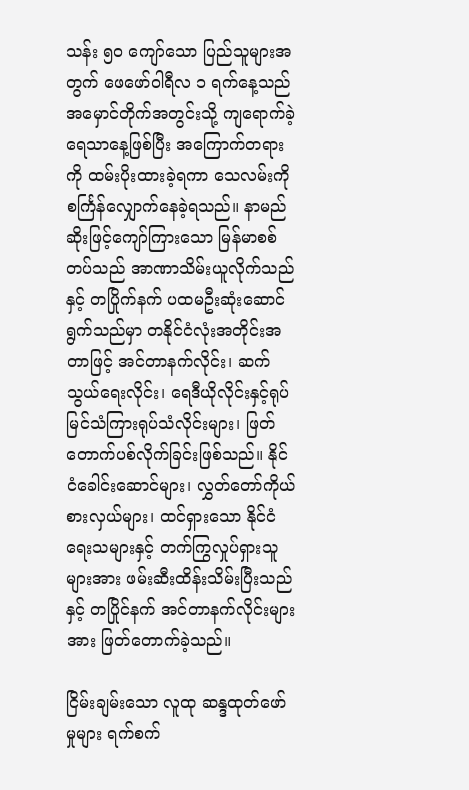သန်း ၅၀ ကျော်သော ပြည်သူများအတွက် ဖေဖော်ဝါရီလ ၁ ရက်နေ့သည် အမှောင်တိုက်အတွင်းသို့ ကျရောက်ခဲ့ရေသာနေ့ဖြစ်ပြီး အကြောက်တရားကို ထမ်းပိုးထားခဲ့ရကာ သေလမ်းကို စင်္ကြန်လျှောက်နေခဲ့ရသည်။ နာမည်ဆိုးဖြင့်ကျော်ကြားသော မြန်မာစစ်တပ်သည် အာဏာသိမ်းယူလိုက်သည်နှင့် တပြိုက်နက် ပထမဦးဆုံးဆောင်ရွက်သည်မှာ တနိုင်ငံလုံးအတိုင်းအတာဖြင့် အင်တာနက်လိုင်း၊ ဆက်သွယ်ရေးလိုင်း၊ ရေဒီယိုလိုင်းနှင့်ရုပ်မြင်သံကြားရုပ်သံလိုင်းများ၊ ဖြတ်တောက်ပစ်လိုက်ခြင်းဖြစ်သည်။ နိုင်ငံခေါင်းဆောင်များ၊ လွှတ်တော်ကိုယ်စားလှယ်များ၊ ထင်ရှားသော နိုင်ငံရေးသများနှင့် တက်ကြွလှုပ်ရှားသူများအား ဖမ်းဆီးထိန်းသိမ်းပြီးသည်နှင့် တပြိုင်နက် အင်တာနက်လိုင်းများအား ဖြတ်တောက်ခဲ့သည်။

ငြိမ်းချမ်းသော လူထု ဆန္ဒထုတ်ဖော်မှုများ ရက်စက်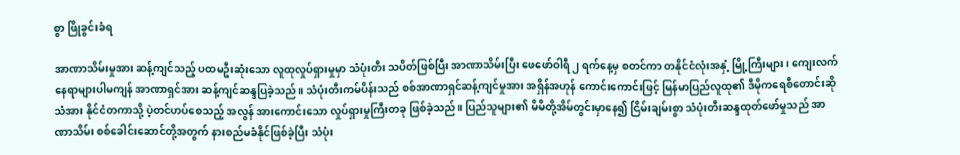စွာ ဖြိုခွင်းခံရ

အာဏာသိမ်းမှုအား ဆန့်ကျင်သည့် ပထမဦးဆုံးသော လူထုလှုပ်ရှားမှုမှာ သံပုံးတီး သပိတ်ဖြစ်ပြီး အာဏာသိမ်းပြီး ဖေဖော်ဝါရီ ၂ ရက်နေ့မှ စတင်ကာ တနိုင်ငံလုံးအနှံ့ မြို့ကြီးများ၊ ကျေးလက်နေရာများပါမကျန် အာဏာရှင်အား ဆန့်ကျင်ဆန္ဒပြခဲ့သည်။ သံပုံးတီးကမ်ပိန်းသည် စစ်အာဏာရှင်ဆန့်ကျင်မှုအား အရှိန်အဟုန် ကောင်းကောင်းဖြင့် မြန်မာပြည်လူထု၏ ဒီမိုကရေစီတောင်းဆိုသံအား နိုင်ငံတကာသို့ ပဲ့တင်ဟပ်စေသည့် အလွန် အားကောင်းသော လှုပ်ရှားမှုကြီးတခု ဖြစ်ခဲ့သည်။ ပြည်သူများ၏ မိမိတို့အိမ်တွင်းမှာနေ၍ ငြိမ်းချမ်းစွာ သံပုံးတီးဆန္ဒထုတ်ဖော်မှုသည် အာဏာသိမ်း စစ်ခေါင်းဆောင်တို့အတွက် နားစည်မခံနိုင်ဖြစ်ခဲ့ပြီး သံပုံး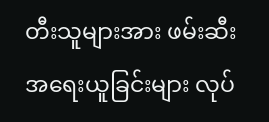တီးသူများအား ဖမ်းဆီးအရေးယူခြင်းများ လုပ်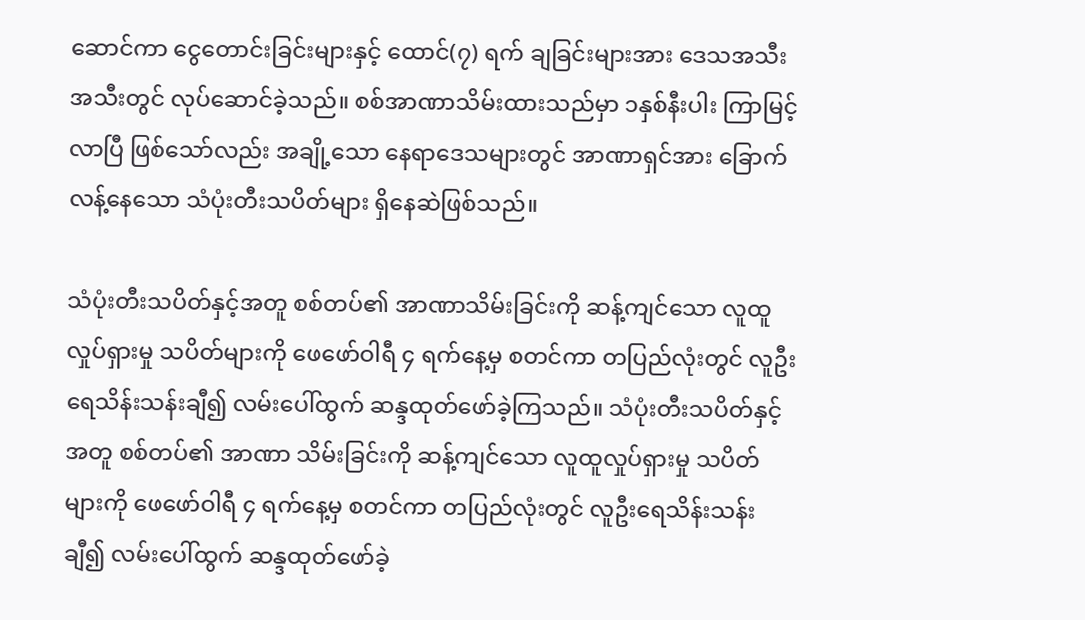ဆောင်ကာ ငွေတောင်းခြင်းများနှင့် ထောင်(၇) ရက် ချခြင်းများအား ဒေသအသီးအသီးတွင် လုပ်ဆောင်ခဲ့သည်။ စစ်အာဏာသိမ်းထားသည်မှာ ၁နှစ်နီးပါး ကြာမြင့်လာပြီ ဖြစ်သော်လည်း အချို့သော နေရာဒေသများတွင် အာဏာရှင်အား ခြောက်လန့်နေသော သံပုံးတီးသပိတ်များ ရှိနေဆဲဖြစ်သည်။

သံပုံးတီးသပိတ်နှင့်အတူ စစ်တပ်၏ အာဏာသိမ်းခြင်းကို ဆန့်ကျင်သော လူထူလှုပ်ရှားမှု သပိတ်များကို ဖေဖော်ဝါရီ ၄ ရက်နေ့မှ စတင်ကာ တပြည်လုံးတွင် လူဦးရေသိန်းသန်းချီ၍ လမ်းပေါ်ထွက် ဆန္ဒထုတ်ဖော်ခဲ့ကြသည်။ သံပုံးတီးသပိတ်နှင့်အတူ စစ်တပ်၏ အာဏာ သိမ်းခြင်းကို ဆန့်ကျင်သော လူထူလှုပ်ရှားမှု သပိတ်များကို ဖေဖော်ဝါရီ ၄ ရက်နေ့မှ စတင်ကာ တပြည်လုံးတွင် လူဦးရေသိန်းသန်းချီ၍ လမ်းပေါ်ထွက် ဆန္ဒထုတ်ဖော်ခဲ့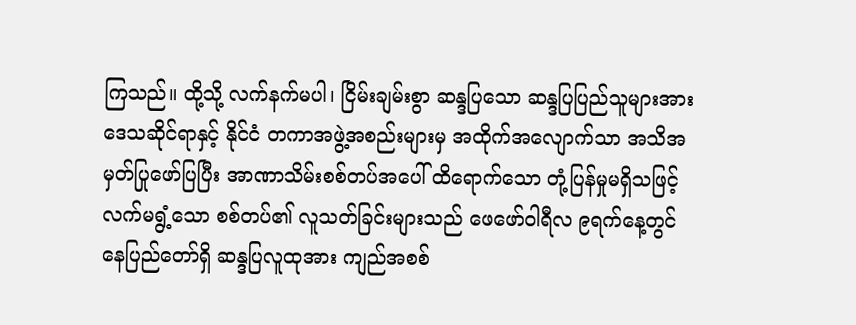ကြသည်။ ထို့သို့ လက်နက်မပါ၊ ငြိမ်းချမ်းစွာ ဆန္ဒပြသော ဆန္ဒပြပြည်သူများအား ဒေသဆိုင်ရာနှင့် နိုင်ငံ တကာအဖွဲ့အစည်းများမှ အထိုက်အလျောက်သာ အသိအမှတ်ပြုဖော်ပြပြီး အာဏာသိမ်းစစ်တပ်အပေါ် ထိရောက်သော တုံ့ပြန်မှုမရှိသဖြင့် လက်မရွံ့သော စစ်တပ်၏ လူသတ်ခြင်းများသည် ဖေဖော်ဝါရီလ ၉ရက်နေ့တွင် နေပြည်တော်ရှိ ဆန္ဒပြလူထုအား ကျည်အစစ်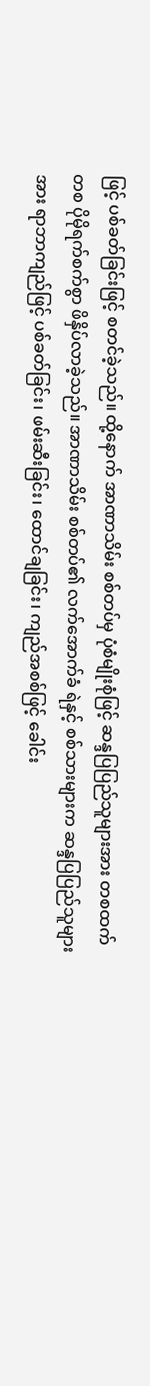ဖြင့် ပစ်ခတ်ခြင်းဖြင့် စတင်ခဲ့သည်။ ထို့နောက် အာဏာသိမ်း စစ်တပ်မှ ပုံစံမျိုးစုံဖြင့် ဆန္ဒပြပြည်သူများအား တစထက်တစ ပိုမိုရက်စက်စွာ ဖိနှိပ်လာခဲ့သည်။ အာဏာသိမ်း စစ်တပ်၏ လက်အောက်ခံ ရဲနှင့် စစ်သားများက ဆန္ဒပြပြည်သူများအား ရာဘာကျည်ဖြင့် ပစ်ခတ်ခြင်း၊ ဖမ်းဆီးခြင်း၊ ထောင်ချခြင်း၊ ကျည်အစစ်ဖြင့် ခေါင်း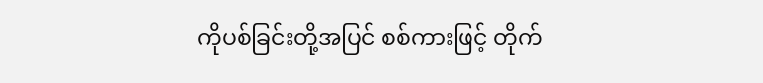ကိုပစ်ခြင်းတို့အပြင် စစ်ကားဖြင့် တိုက်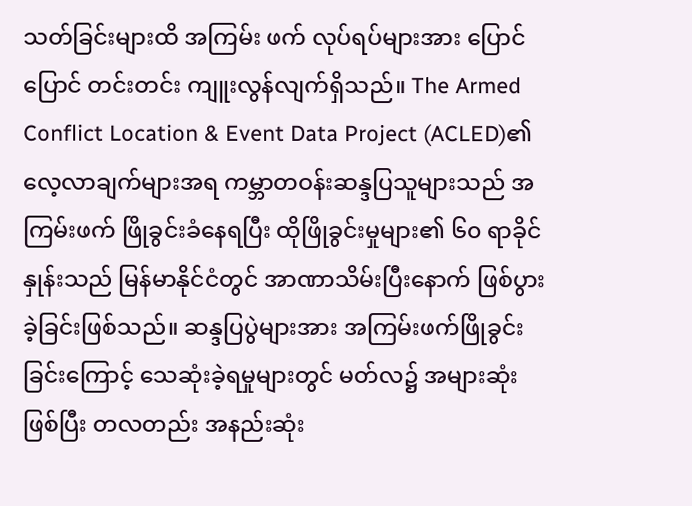သတ်ခြင်းများထိ အကြမ်း ဖက် လုပ်ရပ်များအား ပြောင်ပြောင် တင်းတင်း ကျူးလွန်လျက်ရှိသည်။ The Armed Conflict Location & Event Data Project (ACLED)၏ လေ့လာချက်များအရ ကမ္ဘာတဝန်းဆန္ဒပြသူများသည် အကြမ်းဖက် ဖြိုခွင်းခံနေရပြီး ထိုဖြိုခွင်းမှုများ၏ ၆၀ ရာခိုင်နှုန်းသည် မြန်မာနိုင်ငံတွင် အာဏာသိမ်းပြီးနောက် ဖြစ်ပွားခဲ့ခြင်းဖြစ်သည်။ ဆန္ဒပြပွဲများအား အကြမ်းဖက်ဖြိုခွင်းခြင်းကြောင့် သေဆုံးခဲ့ရမှုများတွင် မတ်လ၌ အများဆုံးဖြစ်ပြီး တလတည်း အနည်းဆုံး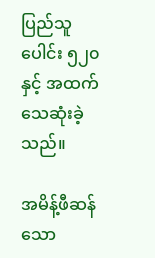ပြည်သူပေါင်း ၅၂၀ နှင့် အထက် သေဆုံးခဲ့သည်။

အမိန့်ဖီဆန်သော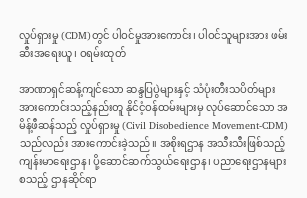လှုပ်ရှားမှု (CDM)တွင် ပါဝင်မှုအားကောင်း၊ ပါဝင်သူများအား ဖမ်းဆီးအရေးယူ၊ ဝရမ်းထုတ်

အာဏာရှင်ဆန့်ကျင်သော ဆန္ဒပြပွဲများနှင့် သံပုံးတီးသပိတ်များ အားကောင်းသည့်နည်းတူ နိုင်ငံ့ဝန်ထမ်းများမှ လုပ်ဆောင်သော အမိန့်ဖီဆန်သည့် လှုပ်ရှားမှု (Civil Disobedience Movement-CDM) သည်လည်း အားကောင်းခဲ့သည်။ အစိုးရဌာန အသီးသီးဖြစ်သည့် ကျန်းမာရေးဌာန၊ ပို့ဆောင်ဆက်သွယ်ရေးဌာန၊ ပညာရေးဌာနများ စသည့် ဌာနဆိုင်ရာ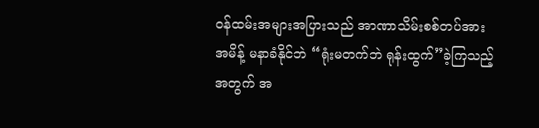ဝန်ထမ်းအများအပြားသည် အာဏာသိမ်းစစ်တပ်အား အမိန့် မနာခံနိုင်ဘဲ “ရုံးမတက်ဘဲ ရုန်းထွက်”ခဲ့ကြသည့်အတွက် အ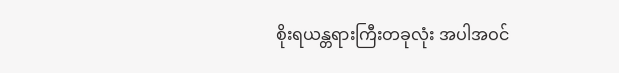စိုးရယန္တရားကြီးတခုလုံး အပါအဝင်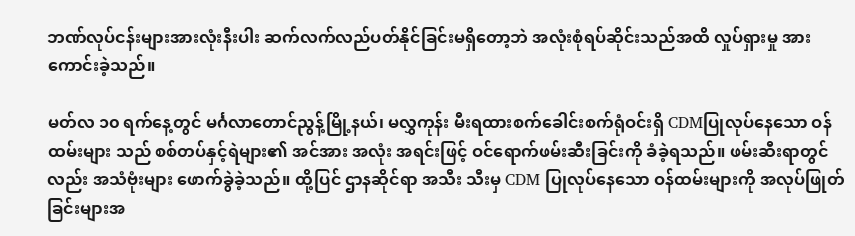ဘဏ်လုပ်ငန်းများအားလုံးနီးပါး ဆက်လက်လည်ပတ်နိုင်ခြင်းမရှိတော့ဘဲ အလုံးစုံရပ်ဆိုင်းသည်အထိ လှုပ်ရှားမှု အားကောင်းခဲ့သည်။

မတ်လ ၁၀ ရက်နေ့တွင် မင်္ဂလာတောင်ညွန့်မြို့နယ်၊ မလွှကုန်း မီးရထားစက်ခေါင်းစက်ရုံဝင်းရှိ CDMပြုလုပ်နေသော ဝန်ထမ်းများ သည် စစ်တပ်နှင့်ရဲများ၏ အင်အား အလုံး အရင်းဖြင့် ဝင်ရောက်ဖမ်းဆီးခြင်းကို ခံခဲ့ရသည်။ ဖမ်းဆီးရာတွင်လည်း အသံဗုံးများ ဖောက်ခွဲခဲ့သည်။ ထို့ပြင် ဌာနဆိုင်ရာ အသီး သီးမှ CDM ပြုလုပ်နေသော ဝန်ထမ်းများကို အလုပ်ဖြုတ်ခြင်းများအ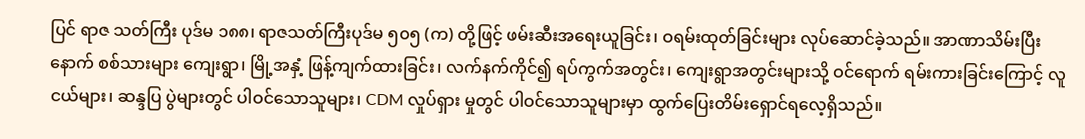ပြင် ရာဇ သတ်ကြီး ပုဒ်မ ၁၈၈၊ ရာဇသတ်ကြီးပုဒ်မ ၅၀၅ (က) တို့ဖြင့် ဖမ်းဆီးအရေးယူခြင်း၊ ဝရမ်းထုတ်ခြင်းများ လုပ်ဆောင်ခဲ့သည်။ အာဏာသိမ်းပြီးနောက် စစ်သားများ ကျေးရွာ၊ မြို့အနှံ့ ဖြန့်ကျက်ထားခြင်း၊ လက်နက်ကိုင်၍ ရပ်ကွက်အတွင်း၊ ကျေးရွာအတွင်းများသို့ ဝင်ရောက် ရမ်းကားခြင်းကြောင့် လူငယ်များ၊ ဆန္ဒပြ ပွဲများတွင် ပါဝင်သောသူများ၊ CDM လှုပ်ရှား မှုတွင် ပါဝင်သောသူများမှာ ထွက်ပြေးတိမ်းရှောင်ရလေ့ရှိသည်။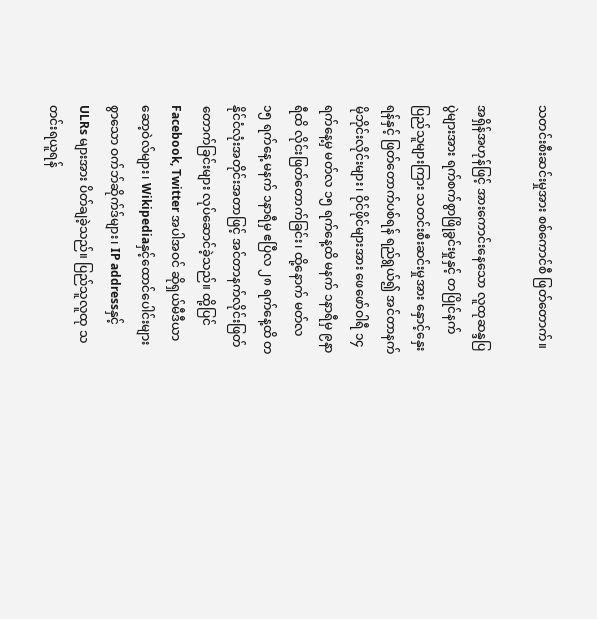သတင်းစီးဆင်းမှုအား စစ်ကောင်စီ ဖြတ်တောက်။

အရှိန်အဟုန်ဖြင့် အားကောင်းနေသော လူထုဆန္ဒပြပွဲများအား ရက်စက်စွာဖြိုခွင်းမှုနှင့် တပြိုင်နက် ပြည်သူများကြား သတင်းစီးဆင်းမှုအား နှောင့်နှေးရန်နှင့် ဖြတ်တောက်ပစ်ရန် ရည်ရွယ်၍ အင်တာနက်မိုဘိုင်းလိုင်းများ၊ ဝိုင်ဖိုင်များအား ဖေဖော်ဝါရီ ၁၄ ရက်နေ့မှ မတ်လ ၁၅ ရက်နေ့ထိ မနက် ၁နာရီမှ ၉နာရီထိ လိုင်းဖြတ်တောက်ခြင်း၊ ထို့နောက် မတ်လ ၁၅ ရက်နေ့ မနက် ၁နာရီမှ ဧပြီလ ၂၈ ရက်နေ့ထိ တနိုင်ငံလုံးအတိုင်းအတာဖြင့် အင်တာနက်လိုင်းဖြတ်တောက်ခြင်းများ လုပ်ဆောင်ခဲ့သည်။ ထို့ပြင် Facebook, Twitter အပါအဝင် ဆိုရှယ်မီဒီယာဆော့ဝဲလ်များ၊ Wikipediaနှင့်ထောင်ပေါင်းများစွာသော ဝက်ဘ်ဆိုက်ဒ်များ၊ IP addressနှင့် ULRs များအား ပိတ်ချခဲ့သည်။ ပြည်သူလူထု သတင်းရယူရန်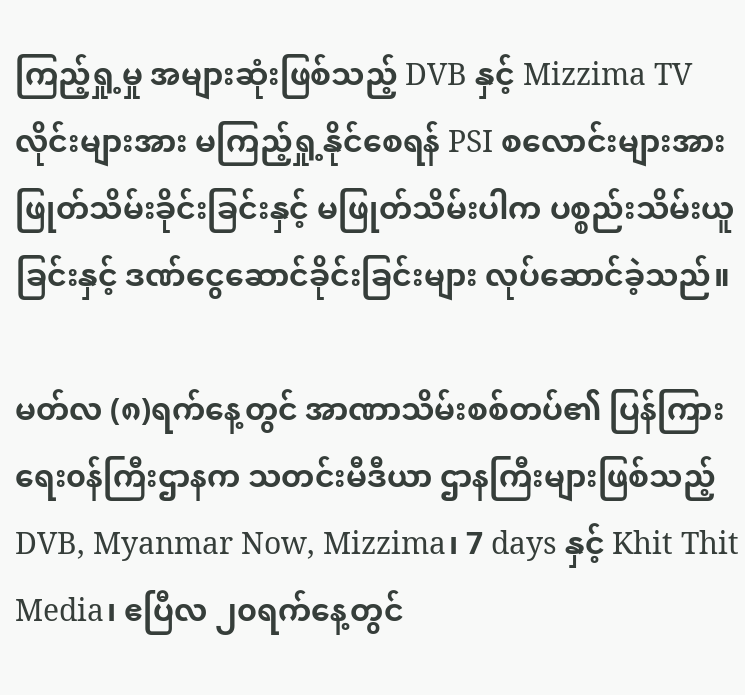ကြည့်ရှု့မှု အများဆုံးဖြစ်သည့် DVB နှင့် Mizzima TV လိုင်းများအား မကြည့်ရှု့နိုင်စေရန် PSI စလောင်းများအား ဖြုတ်သိမ်းခိုင်းခြင်းနှင့် မဖြုတ်သိမ်းပါက ပစ္စည်းသိမ်းယူခြင်းနှင့် ဒဏ်ငွေဆောင်ခိုင်းခြင်းများ လုပ်ဆောင်ခဲ့သည်။

မတ်လ (၈)ရက်နေ့တွင် အာဏာသိမ်းစစ်တပ်၏ ပြန်ကြားရေး၀န်ကြီးဌာနက သတင်းမီဒီယာ ဌာနကြီးများဖြစ်သည့် DVB, Myanmar Now, Mizzima၊ 7 days နှင့် Khit Thit Media၊ ဧပြီလ ၂၀ရက်နေ့တွင်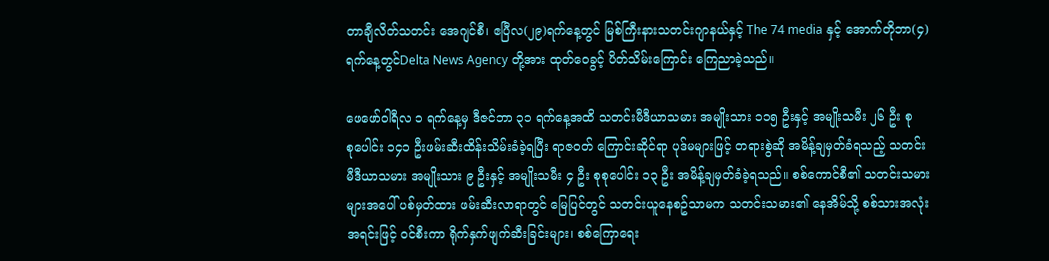တာချီလိတ်သတင်း အေဂျင်စီ၊ ဧပြီလ(၂၉)ရက်နေ့တွင် မြစ်ကြီးနားသတင်းဂျာနယ်နှင့် The 74 media နှင့် အောက်တိုဘာ(၄) ရက်နေ့တွင်Delta News Agency တို့အား ထုတ်‌ဝေခွင့် ပိတ်သိမ်းကြောင်း ကြေညာခဲ့သည်။

ဖေဖော်ဝါရီလ ၁ ရက်နေ့မှ ဒီဇင်ဘာ ၃၁ ရက်နေ့အထိ သတင်းမီဒီယာသမား အမျိုးသား ၁၁၅ ဦးနှင့် အမျိုးသမီး ၂၆ ဦး စုစု‌ပေါင်း ၁၄၁ ဦးဖမ်းဆီးထိန်းသိမ်းခံခဲ့ရပြီး ရာဇ၀တ် ကြောင်းဆိုင်ရာ ပုဒ်မများဖြင့် တရားစွဲဆို အမိန့်ချမှတ်ခံရသည့် သတင်းမီဒီယာသမား အမျိုးသား ၉ ဦးနှင့် အမျိုးသမီး ၄ ဦး စုစုပေါင်း ၁၃ ဦး အမိန့်ချမှတ်ခံခဲ့ရသည်။ စစ်ကောင်စီ၏ သတင်းသမားများအပေါ် ပစ်မှတ်ထား ဖမ်းဆီးလာရာတွင် မြေပြင်တွင် သတင်းယူနေစဥ်သာမက သတင်းသမား၏ နေအိမ်သို့ စစ်သားအလုံးအရင်းဖြင့် ဝင်စီးကာ ရိုက်နှက်ဖျက်ဆီးခြင်းများ၊ စစ်ကြောရေး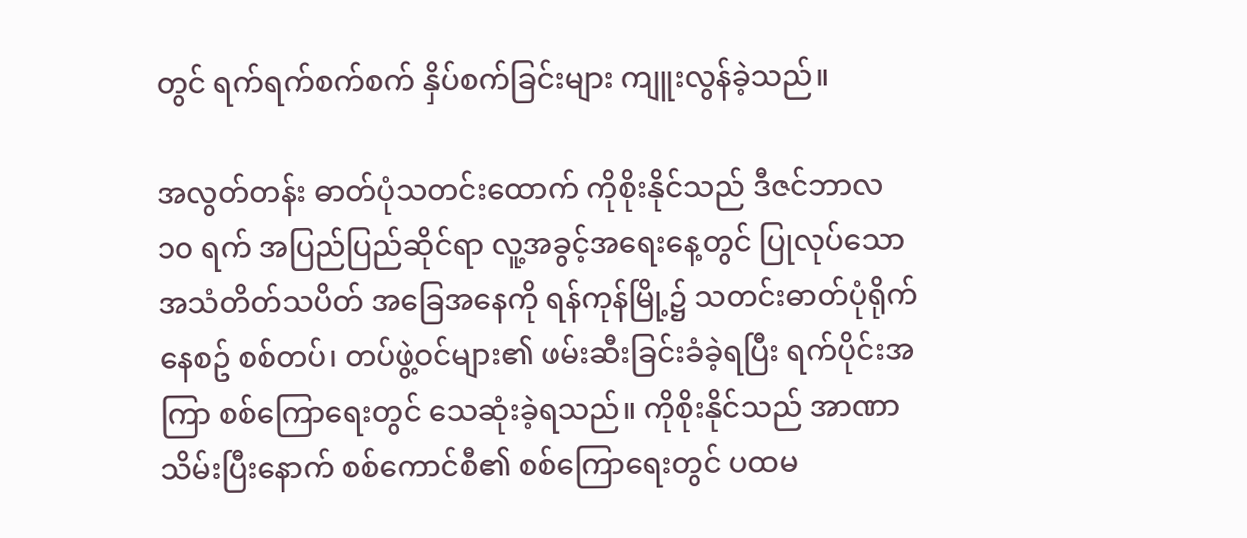တွင် ရက်ရက်စက်စက် နှိပ်စက်ခြင်းများ ကျူးလွန်ခဲ့သည်။

အလွတ်တန်း ဓာတ်ပုံသတင်းထောက် ကိုစိုးနိုင်သည် ဒီဇင်ဘာလ ၁၀ ရက် အပြည်ပြည်ဆိုင်ရာ လူ့အခွင့်အရေးနေ့တွင် ပြုလုပ်သော အသံတိတ်သပိတ် အခြေအနေကို ရန်ကုန်မြို့၌ သတင်းဓာတ်ပုံရိုက်နေစဥ် စစ်တပ်၊ တပ်ဖွဲ့ဝင်များ၏ ဖမ်းဆီးခြင်းခံခဲ့ရပြီး ရက်ပိုင်းအကြာ စစ်ကြောရေးတွင် သေဆုံးခဲ့ရသည်။ ကိုစိုးနိုင်သည် အာဏာသိမ်းပြီးနောက် စစ်ကောင်စီ၏ စစ်ကြောရေးတွင် ပထမ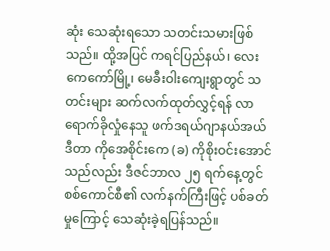ဆုံး သေဆုံးရသော သတင်းသမားဖြစ်သည်။ ထို့အပြင် ကရင်ပြည်နယ်၊ လေးကေကော်မြို့၊ မေခီးဝါးကျေးရွာတွင် သတင်းများ ဆက်လက်ထုတ်လွှင့်ရန် လာရောက်ခိုလှုံနေသူ ဖက်ဒရယ်ဂျာနယ်အယ်ဒီတာ ကိုအေစိုင်းကေ (ခ) ကိုစိုးဝင်းအောင်သည်လည်း ဒီဇင်ဘာလ ၂၅ ရက်နေ့တွင် စစ်ကောင်စီ၏ လက်နက်ကြီးဖြင့် ပစ်ခတ်မှုကြောင့် သေဆုံးခဲ့ရပြန်သည်။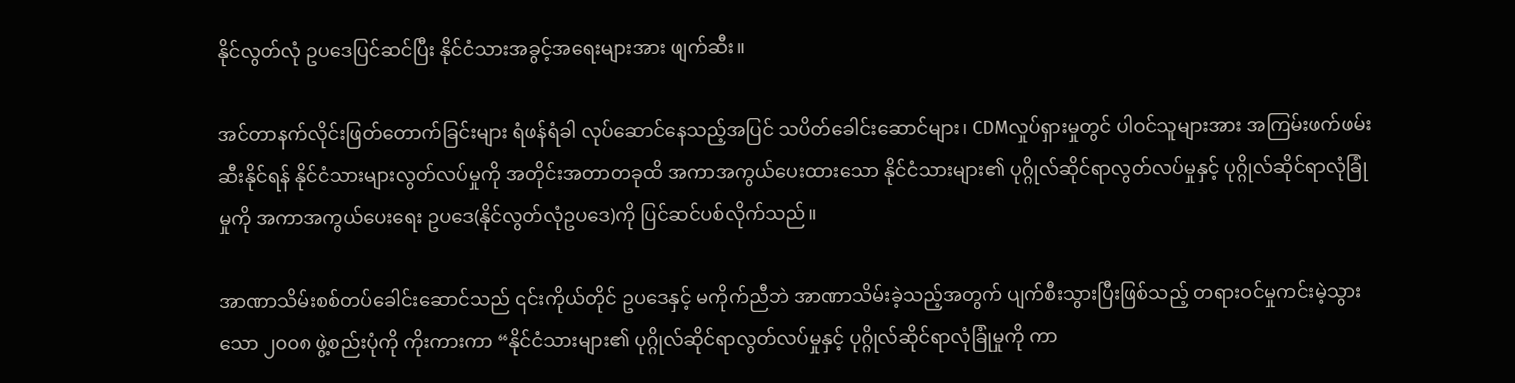နိုင်လွတ်လုံ ဥပဒေပြင်ဆင်ပြီး နိုင်ငံသားအခွင့်အရေးများအား ဖျက်ဆီး။

အင်တာနက်လိုင်းဖြတ်တောက်ခြင်းများ ရံဖန်ရံခါ လုပ်ဆောင်နေသည့်အပြင် သပိတ်ခေါင်းဆောင်များ၊ CDMလှုပ်ရှားမှုတွင် ပါဝင်သူများအား အကြမ်းဖက်ဖမ်းဆီးနိုင်ရန် နိုင်ငံသားများလွတ်လပ်မှုကို အတိုင်းအတာတခုထိ အကာအကွယ်ပေးထားသော နိုင်ငံသားများ၏ ပုဂ္ဂိုလ်ဆိုင်ရာလွတ်လပ်မှုနှင့် ပုဂ္ဂိုလ်ဆိုင်ရာလုံခြုံမှုကို အကာအကွယ်ပေးရေး ဥပဒေ(နိုင်လွတ်လုံဥပဒေ)ကို ပြင်ဆင်ပစ်လိုက်သည်။

အာဏာသိမ်းစစ်တပ်ခေါင်းဆောင်သည် ၎င်းကိုယ်တိုင် ဥပဒေနှင့် မကိုက်ညီဘဲ အာဏာသိမ်းခဲ့သည့်အတွက် ပျက်စီးသွားပြီးဖြစ်သည့် တရားဝင်မှုကင်းမဲ့သွားသော ၂၀၀၈ ဖွဲ့စည်းပုံကို ကိုးကားကာ “နိုင်ငံသားများ၏ ပုဂ္ဂိုလ်ဆိုင်ရာလွတ်လပ်မှုနှင့် ပုဂ္ဂိုလ်ဆိုင်ရာလုံခြုံမှုကို ကာ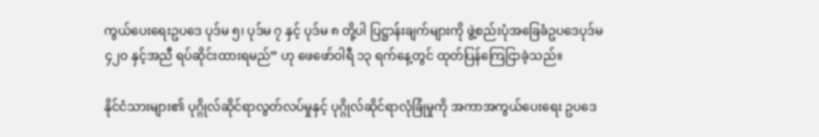ကွယ်ပေးရေးဥပဒေ ပုဒ်မ ၅၊ ပုဒ်မ ၇ နှင့် ပုဒ်မ ၈ တို့ပါ ပြဋ္ဌာန်းချက်များကို ဖွဲ့စည်းပုံအခြေခံဥပဒေပုဒ်မ ၄၂၀ နှင့်အညီ ရပ်ဆိုင်းထားရမည်” ဟု ဖေဖော်ဝါရီ ၁၃ ရက်နေ့တွင် ထုတ်ပြန်ကြေငြာခဲ့သည်။

နိုင်ငံသားများ၏ ပုဂ္ဂိုလ်ဆိုင်ရာလွတ်လပ်မှုနှင့် ပုဂ္ဂိုလ်ဆိုင်ရာလုံခြုံမှုကို အကာအကွယ်ပေးရေး ဥပဒေ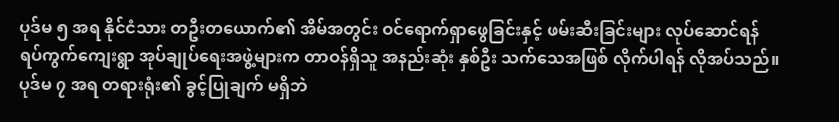ပုဒ်မ ၅ အရ နိုင်ငံသား တဦးတယောက်၏ အိမ်အတွင်း ဝင်ရောက်ရှာဖွေခြင်းနှင့် ဖမ်းဆီးခြင်းများ လုပ်ဆောင်ရန် ရပ်ကွက်ကျေးရွာ အုပ်ချုပ်ရေးအဖွဲ့များက တာဝန်ရှိသူ အနည်းဆုံး နှစ်ဦး သက်သေအဖြစ် လိုက်ပါရန် လိုအပ်သည်။ ပုဒ်မ ၇ အရ တရားရုံး၏ ခွင့်ပြုချက် မရှိဘဲ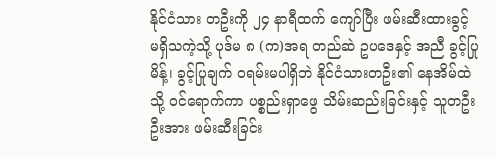နိုင်ငံသား တဦးကို ၂၄ နာရီထက် ကျော်ပြီး ဖမ်းဆီးထားခွင့် မရှိသကဲ့သို့ ပုဒ်မ ၈ (က)အရ တည်ဆဲ ဥပဒေနှင့် အညီ ခွင့်ပြုမိန့်၊ ခွင့်ပြုချက် ဝရမ်းမပါရှိဘဲ နိုင်ငံသားတဦး၏ နေအိမ်ထဲသို့ ဝင်ရောက်ကာ ပစ္စည်းရှာဖွေ သိမ်းဆည်းခြင်းနှင့် သူတဦးဦးအား ဖမ်းဆီးခြင်း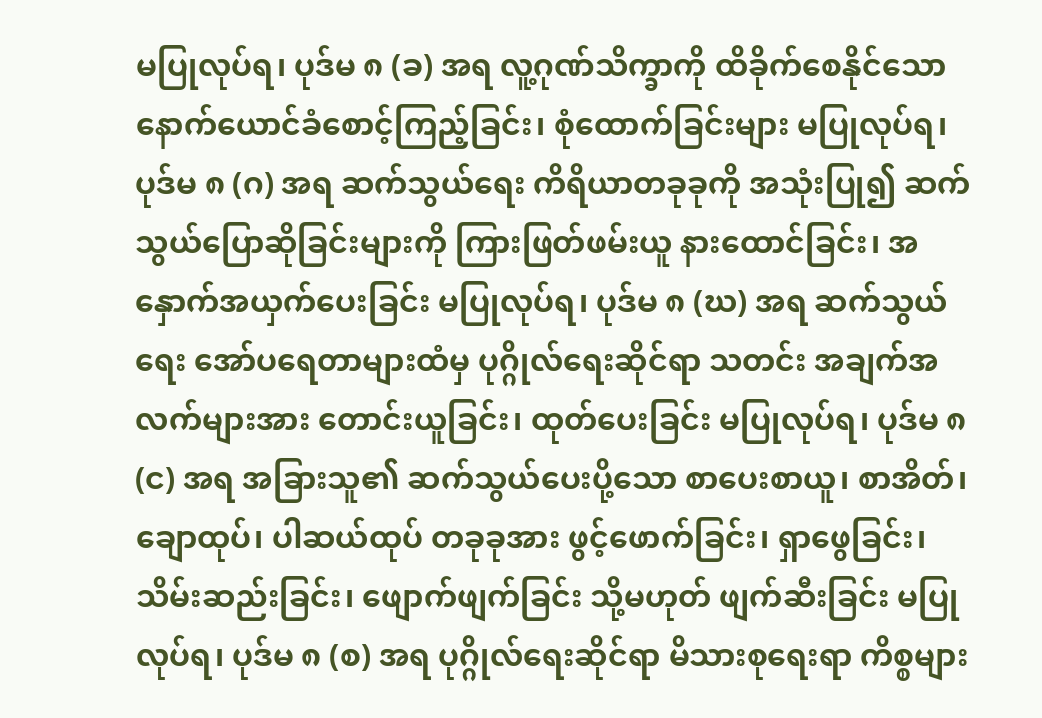မပြုလုပ်ရ၊ ပုဒ်မ ၈ (ခ) အရ လူ့ဂုဏ်သိက္ခာကို ထိခိုက်စေနိုင်သော နောက်ယောင်ခံစောင့်ကြည့်ခြင်း၊ စုံထောက်ခြင်းများ မပြုလုပ်ရ၊ ပုဒ်မ ၈ (ဂ) အရ ဆက်သွယ်ရေး ကိရိယာတခုခုကို အသုံးပြု၍ ဆက်သွယ်ပြောဆိုခြင်းများကို ကြားဖြတ်ဖမ်းယူ နားထောင်ခြင်း၊ အနှောက်အယှက်ပေးခြင်း မပြုလုပ်ရ၊ ပုဒ်မ ၈ (ဃ) အရ ဆက်သွယ်ရေး အော်ပရေတာများထံမှ ပုဂ္ဂိုလ်ရေးဆိုင်ရာ သတင်း အချက်အလက်များအား တောင်းယူခြင်း၊ ထုတ်ပေးခြင်း မပြုလုပ်ရ၊ ပုဒ်မ ၈ (င) အရ အခြားသူ၏ ဆက်သွယ်ပေးပို့သော စာပေးစာယူ၊ စာအိတ်၊ ချောထုပ်၊ ပါဆယ်ထုပ် တခုခုအား ဖွင့်ဖောက်ခြင်း၊ ရှာဖွေခြင်း၊ သိမ်းဆည်းခြင်း၊ ဖျောက်ဖျက်ခြင်း သို့မဟုတ် ဖျက်ဆီးခြင်း မပြုလုပ်ရ၊ ပုဒ်မ ၈ (စ) အရ ပုဂ္ဂိုလ်ရေးဆိုင်ရာ မိသားစုရေးရာ ကိစ္စများ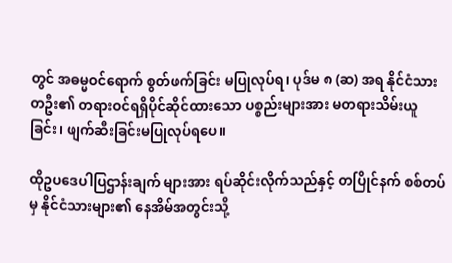တွင် အဓမ္မဝင်ရောက် စွတ်ဖက်ခြင်း မပြုလုပ်ရ၊ ပုဒ်မ ၈ (ဆ) အရ နိုင်ငံသားတဦး၏ တရားဝင်ရရှိပိုင်ဆိုင်ထားသော ပစ္စည်းများအား မတရားသိမ်းယူခြင်း၊ ဖျက်ဆီးခြင်းမပြုလုပ်ရပေ။

ထိုဥပဒေပါပြဌာန်းချက် များအား ရပ်ဆိုင်းလိုက်သည်နှင့် တပြိုင်နက် စစ်တပ်မှ နိုင်ငံသားများ၏ နေအိမ်အတွင်းသို့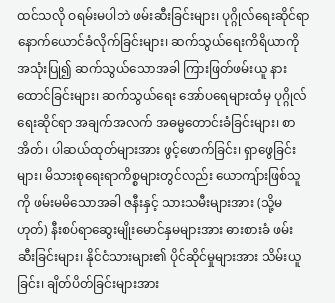ထင်သလို ဝရမ်းမပါဘဲ ဖမ်းဆီးခြင်းများ၊ ပုဂ္ဂိုလ်ရေးဆိုင်ရာ နောက်ယောင်ခံလိုက်ခြင်းများ၊ ဆက်သွယ်ရေးကိရိယာကို အသုံးပြု၍ ဆက်သွယ်သောအခါ ကြားဖြတ်ဖမ်းယူ နားထောင်ခြင်းများ၊ ဆက်သွယ်ရေး အော်ပရေများထံမှ ပုဂ္ဂိုလ်ရေးဆိုင်ရာ အချက်အလက် အဓမ္မတောင်းခံခြင်းများ၊ စာအိတ်၊ ပါဆယ်ထုတ်များအား ဖွင့်ဖောက်ခြင်း၊ ရှာဖွေခြင်းများ၊ မိသားစုရေးရာကိစ္စများတွင်လည်း ယောကျ်ားဖြစ်သူကို ဖမ်းမမိသောအခါ ဇနီးနှင့် သားသမီးများအား (သို့မဟုတ်) နီးစပ်ရာဆွေးမျိုးမောင်နှမများအား ဓားစားခံ ဖမ်းဆီးခြင်းများ၊ နိုင်ငံသားများ၏ ပိုင်ဆိုင်မှုများအား သိမ်းယူခြင်း၊ ချိတ်ပိတ်ခြင်းများအား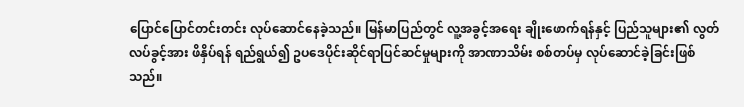ပြောင်ပြောင်တင်းတင်း လုပ်ဆောင်နေခဲ့သည်။ မြန်မာပြည်တွင် လူ့အခွင့်အရေး ချိုးဖောက်ရန်နှင့် ပြည်သူများ၏ လွတ်လပ်ခွင့်အား ဖိနှိပ်ရန် ရည်ရွယ်၍ ဥပဒေပိုင်းဆိုင်ရာပြင်ဆင်မှုများကို အာဏာသိမ်း စစ်တပ်မှ လုပ်ဆောင်ခဲ့ခြင်းဖြစ်သည်။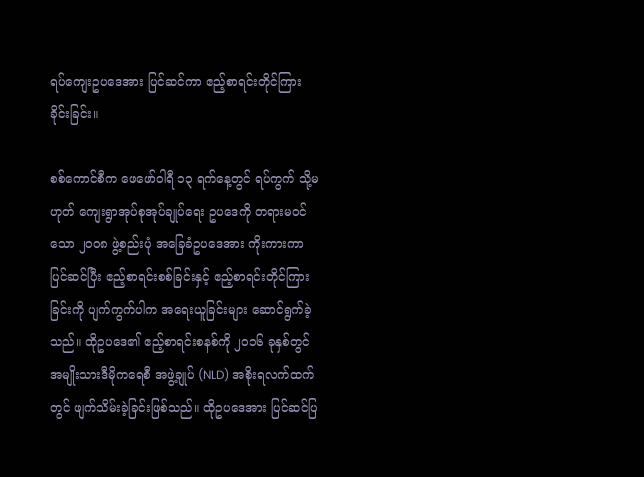ရပ်ကျေးဥပဒေအား ပြင်ဆင်ကာ ဧည့်စာရင်းတိုင်ကြားခိုင်းခြင်း။

စစ်ကောင်စီက ဖေဖော်ဝါရီ ၁၃ ရက်နေ့တွင် ရပ်ကွက် သို့မဟုတ် ကျေးရွာအုပ်စုအုပ်ချုပ်ရေး ဥပဒေကို တရားမဝင်သော ၂၀၀၈ ဖွဲ့စည်းပုံ အခြေခံဥပဒေအား ကိုးကားကာ ပြင်ဆင်ပြီး ဧည့်စာရင်းစစ်ခြင်းနှင့် ဧည့်စာရင်းတိုင်ကြားခြင်းကို ပျက်ကွက်ပါက အရေးယူခြင်းများ ဆောင်ရွက်ခဲ့သည်။ ထိုဥပဒေ၏ ဧည့်စာရင်းစနစ်ကို ၂၀၁၆ ခုနှစ်တွင် အမျိုးသားဒီမိုကရေစီ အဖွဲ့ချုပ် (NLD) အစိုးရလက်ထက်တွင် ဖျက်သိမ်းခဲ့ခြင်းဖြစ်သည်။ ထိုဥပဒေအား ပြင်ဆင်ပြ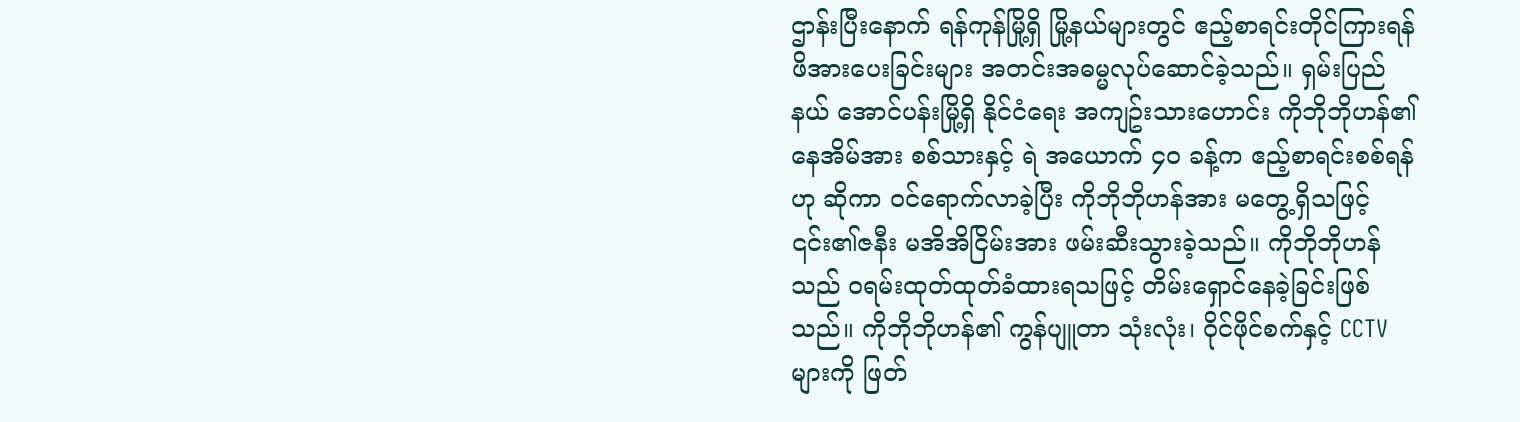ဌာန်းပြီးနောက် ရန်ကုန်မြို့ရှိ မြို့နယ်များတွင် ဧည့်စာရင်းတိုင်ကြားရန် ဖိအားပေးခြင်းများ အတင်းအဓမ္မလုပ်ဆောင်ခဲ့သည်။ ရှမ်းပြည်နယ် အောင်ပန်းမြို့ရှိ နိုင်ငံရေး အကျဥ်းသားဟောင်း ကိုဘိုဘိုဟန်၏ နေအိမ်အား စစ်သားနှင့် ရဲ အယောက် ၄၀ ခန့်က ဧည့်စာရင်းစစ်ရန်ဟု ဆိုကာ ဝင်ရောက်လာခဲ့ပြီး ကိုဘိုဘိုဟန်အား မတွေ့ရှိသဖြင့် ၎င်း၏ဇနီး မအိအိငြိမ်းအား ဖမ်းဆီးသွားခဲ့သည်။ ကိုဘိုဘိုဟန်သည် ဝရမ်းထုတ်ထုတ်ခံထားရသဖြင့် တိမ်းရှောင်နေခဲ့ခြင်းဖြစ်သည်။ ကိုဘိုဘိုဟန်၏ ကွန်ပျူတာ သုံးလုံး၊ ဝိုင်ဖိုင်စက်နှင့် CCTV များကို ဖြတ်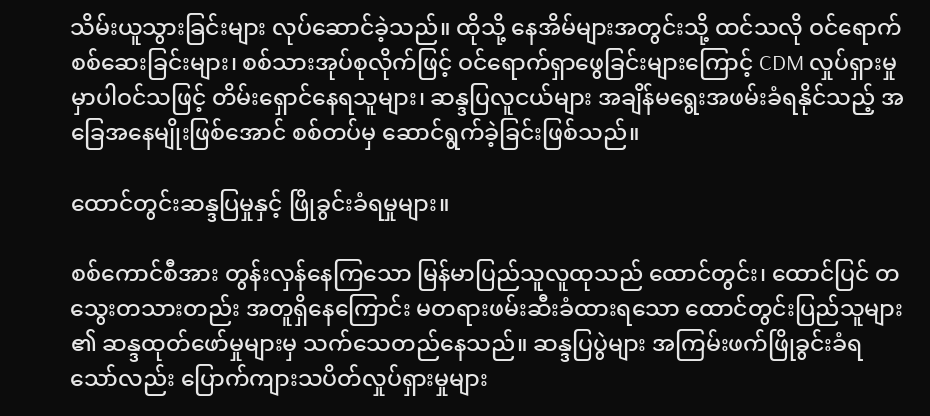သိမ်းယူသွားခြင်းများ လုပ်ဆောင်ခဲ့သည်။ ထိုသို့ နေအိမ်များအတွင်းသို့ ထင်သလို ဝင်ရောက်စစ်ဆေးခြင်းများ၊ စစ်သားအုပ်စုလိုက်ဖြင့် ဝင်ရောက်ရှာဖွေခြင်းများကြောင့် CDM လှုပ်ရှားမှုမှာပါဝင်သဖြင့် တိမ်းရှောင်နေရသူများ၊ ဆန္ဒပြလူငယ်များ အချိန်မရွေးအဖမ်းခံရနိုင်သည့် အခြေအနေမျိုးဖြစ်အောင် စစ်တပ်မှ ဆောင်ရွက်ခဲ့ခြင်းဖြစ်သည်။

ထောင်တွင်းဆန္ဒပြမှုနှင့် ဖြိုခွင်းခံရမှုများ။

စစ်ကောင်စီအား တွန်းလှန်နေကြသော မြန်မာပြည်သူလူထုသည် ထောင်တွင်း၊ ထောင်ပြင် တသွေးတသားတည်း အတူရှိနေကြောင်း မတရားဖမ်းဆီးခံထားရသော ထောင်တွင်းပြည်သူများ ၏ ဆန္ဒထုတ်ဖော်မှုများမှ သက်သေတည်နေသည်။ ဆန္ဒပြပွဲများ အကြမ်းဖက်ဖြိုခွင်းခံရသော်လည်း ပြောက်ကျားသပိတ်လှုပ်ရှားမှုများ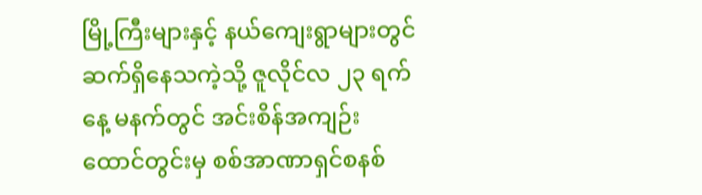မြို့ကြီးများနှင့် နယ်ကျေးရွာများတွင် ဆက်ရှိနေသကဲ့သို့ ဇူလိုင်လ ၂၃ ရက်နေ့ မနက်တွင် အင်းစိန်အကျဉ်းထောင်တွင်းမှ စစ်အာဏာရှင်စနစ်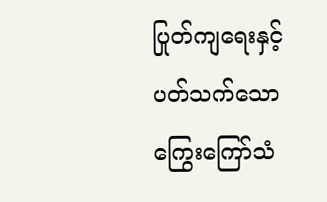ပြုတ်ကျရေးနှင့် ပတ်သက်သော ကြွေးကြော်သံ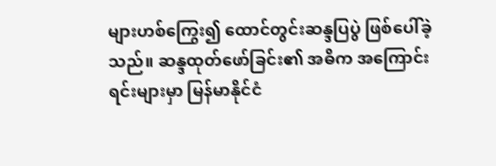များဟစ်ကြွေး၍ ထောင်တွင်းဆန္ဒပြပွဲ ဖြစ်ပေါ်ခဲ့သည်။ ဆန္ဒထုတ်ဖော်ခြင်း၏ အဓိက အကြောင်းရင်းများမှာ မြန်မာနိုင်ငံ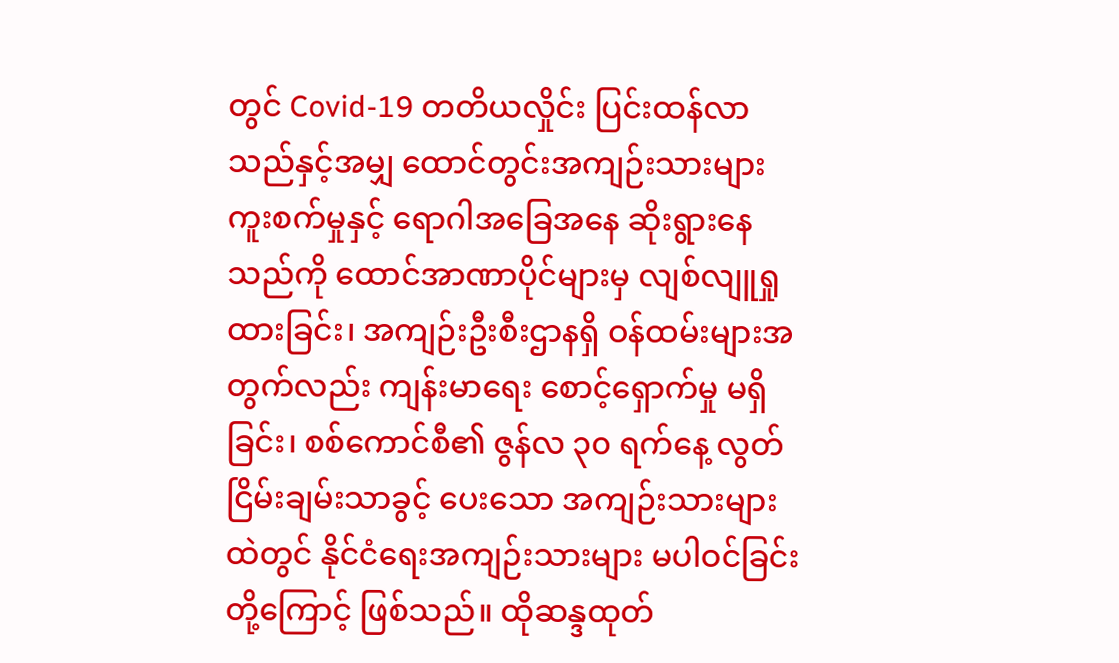တွင် Covid-19 တတိယလှိုင်း ပြင်းထန်လာသည်နှင့်အမျှ ထောင်တွင်းအကျဉ်းသားများ ကူးစက်မှုနှင့် ရောဂါအခြေအနေ ဆိုးရွားနေသည်ကို ထောင်အာဏာပိုင်များမှ လျစ်လျူရှုထားခြင်း၊ အကျဉ်းဦးစီးဌာနရှိ ဝန်ထမ်းများအတွက်လည်း ကျန်းမာရေး စောင့်ရှောက်မှု မရှိခြင်း၊ စစ်ကောင်စီ၏ ဇွန်လ ၃၀ ရက်နေ့ လွတ်ငြိမ်းချမ်းသာခွင့် ပေးသော အကျဉ်းသားများထဲတွင် နိုင်ငံရေးအကျဉ်းသားများ မပါဝင်ခြင်းတို့ကြောင့် ဖြစ်သည်။ ထိုဆန္ဒထုတ်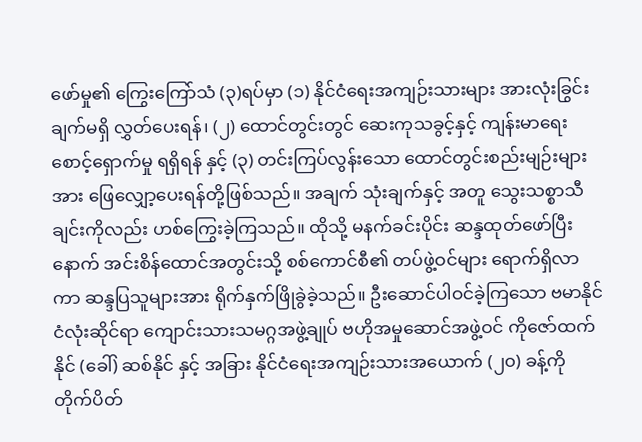ဖော်မှု၏ ကြွေးကြော်သံ (၃)ရပ်မှာ (၁) နိုင်ငံရေးအကျဉ်းသားများ အားလုံးခြွင်းချက်မရှိ လွှတ်ပေးရန်၊ (၂) ထောင်တွင်းတွင် ဆေးကုသခွင့်နှင့် ကျန်းမာရေးစောင့်ရှောက်မှု ရရှိရန် နှင့် (၃) တင်းကြပ်လွန်းသော ထောင်တွင်းစည်းမျဉ်းများအား ဖြေလျှော့ပေးရန်တို့ဖြစ်သည်။ အချက် သုံးချက်နှင့် အတူ သွေးသစ္စာသီချင်းကိုလည်း ဟစ်ကြွေးခဲ့ကြသည်။ ထိုသို့ မနက်ခင်းပိုင်း ဆန္ဒထုတ်ဖော်ပြီးနောက် အင်းစိန်ထောင်အတွင်းသို့ စစ်ကောင်စီ၏ တပ်ဖွဲ့ဝင်များ ရောက်ရှိလာကာ ဆန္ဒပြသူများအား ရိုက်နှက်ဖြိုခွဲခဲ့သည်။ ဦးဆောင်ပါဝင်ခဲ့ကြသော ဗမာနိုင်ငံလုံးဆိုင်ရာ ကျောင်းသားသမဂ္ဂအဖွဲ့ချုပ် ဗဟိုအမှုဆောင်အဖွဲ့ဝင် ကိုဇော်ထက်နိုင် (ခေါ်) ဆစ်နိုင် နှင့် အခြား နိုင်ငံရေးအကျဉ်းသားအယောက် (၂၀) ခန့်ကို တိုက်ပိတ်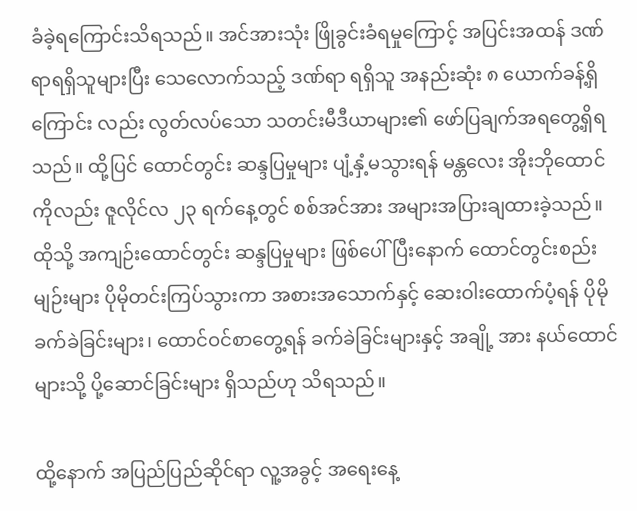ခံခဲ့ရကြောင်းသိရသည်။ အင်အားသုံး ဖြိုခွင်းခံရမှုကြောင့် အပြင်းအထန် ဒဏ်ရာရရှိသူများပြီး သေလောက်သည့် ဒဏ်ရာ ရရှိသူ အနည်းဆုံး ၈ ယောက်ခန့်ရှိကြောင်း လည်း လွတ်လပ်သော သတင်းမီဒီယာများ၏ ဖော်ပြချက်အရတွေ့ရှိရသည်။ ထို့ပြင် ထောင်တွင်း ဆန္ဒပြမှုများ ပျံ့နှံ့မသွားရန် မန္တလေး အိုးဘိုထောင်ကိုလည်း ဇူလိုင်လ ၂၃ ရက်နေ့တွင် စစ်အင်အား အများအပြားချထားခဲ့သည်။ ထိုသို့ အကျဉ်းထောင်တွင်း ဆန္ဒပြမှုများ ဖြစ်ပေါ်ပြီးနောက် ထောင်တွင်းစည်းမျဉ်းများ ပိုမိုတင်းကြပ်သွားကာ အစားအသောက်နှင့် ဆေးဝါးထောက်ပံ့ရန် ပိုမိုခက်ခဲခြင်းများ၊ ထောင်ဝင်စာတွေ့ရန် ခက်ခဲခြင်းများနှင့် အချို့ အား နယ်ထောင်များသို့ ပို့ဆောင်ခြင်းများ ရှိသည်ဟု သိရသည်။

ထို့နောက် အပြည်ပြည်ဆိုင်ရာ လူ့အခွင့် အရေးနေ့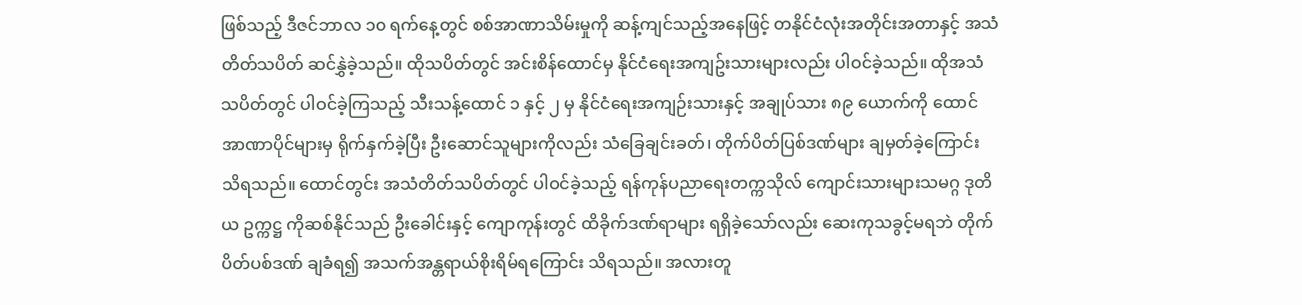ဖြစ်သည့် ဒီဇင်ဘာလ ၁၀ ရက်နေ့တွင် စစ်အာဏာသိမ်းမှုကို ဆန့်ကျင်သည့်အနေဖြင့် တနိုင်ငံလုံးအတိုင်းအတာနှင့် အသံတိတ်သပိတ် ဆင်နွှဲခဲ့သည်။ ထိုသပိတ်တွင် အင်းစိန်ထောင်မှ နိုင်ငံရေးအကျဥ်းသားများလည်း ပါဝင်ခဲ့သည်။ ထိုအသံသပိတ်တွင် ပါဝင်ခဲ့ကြသည့် သီးသန့်ထောင် ၁ နှင့် ၂ မှ နိုင်ငံရေးအကျဉ်းသားနှင့် အချုပ်သား ၈၉ ယောက်ကို ထောင်အာဏာပိုင်များမှ ရိုက်နှက်ခဲ့ပြီး ဦးဆောင်သူများကိုလည်း သံခြေချင်းခတ်၊ တိုက်ပိတ်ပြစ်ဒဏ်များ ချမှတ်ခဲ့ကြောင်း သိရသည်။ ထောင်တွင်း အသံတိတ်သပိတ်တွင် ပါဝင်ခဲ့သည့် ရန်ကုန်ပညာရေးတက္ကသိုလ် ကျောင်းသားများသမဂ္ဂ ဒုတိယ ဥက္ကဋ္ဌ ကိုဆစ်နိုင်သည် ဦးခေါင်းနှင့် ကျောကုန်းတွင် ထိခိုက်ဒဏ်ရာများ ရရှိခဲ့သော်လည်း ဆေးကုသခွင့်မရဘဲ တိုက်ပိတ်ပစ်ဒဏ် ချခံရ၍ အသက်အန္တရာယ်စိုးရိမ်ရကြောင်း သိရသည်။ အလားတူ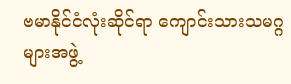ဗမာနိုင်ငံလုံးဆိုင်ရာ ကျောင်းသားသမဂ္ဂများအဖွဲ့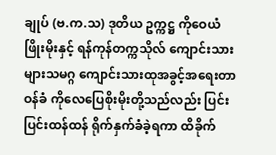ချုပ် (ဗ.က.သ) ဒုတိယ ဥက္ကဋ္ဌ ကိုဝေယံဖြိုးမိုးနှင့် ရန်ကုန်တက္ကသိုလ် ကျောင်းသားများသမဂ္ဂ ကျောင်းသားထုအခွင့်အရေးတာဝန်ခံ ကိုလေပြေစိုးမိုးတို့သည်လည်း ပြင်းပြင်းထန်ထန် ရိုက်နှက်ခံခဲ့ရကာ ထိခိုက်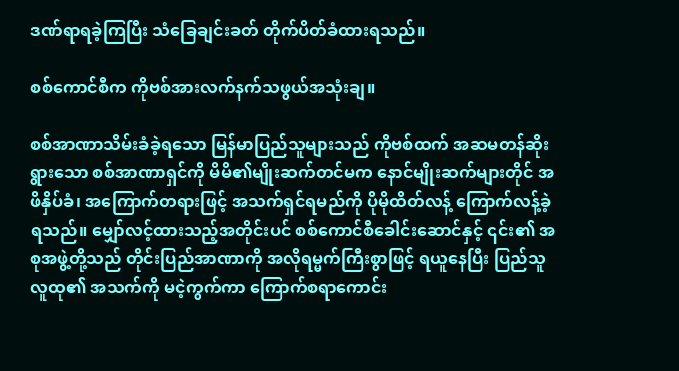ဒဏ်ရာရခဲ့ကြပြီး သံခြေချင်းခတ် တိုက်ပိတ်ခံထားရသည်။

စစ်ကောင်စီက ကိုဗစ်အားလက်နက်သဖွယ်အသုံးချ။

စစ်အာဏာသိမ်းခံခဲ့ရသော မြန်မာပြည်သူများသည် ကိုဗစ်ထက် အဆမတန်ဆိုးရွားသော စစ်အာဏာရှင်ကို မိမိ၏မျိုးဆက်တင်မက နောင်မျိုးဆက်များတိုင် အဖိနှိပ်ခံ၊ အကြောက်တရားဖြင့် အသက်ရှင်ရမည်ကို ပိုမိုထိတ်လန့် ကြောက်လန့်ခဲ့ရသည်။ မျှော်လင့်ထားသည့်အတိုင်းပင် စစ်ကောင်စီခေါင်းဆောင်နှင့် ၎င်း၏ အစုအဖွဲ့တို့သည် တိုင်းပြည်အာဏာကို အလိုရမ္မက်ကြီးစွာဖြင့် ရယူနေပြီး ပြည်သူလူထု၏ အသက်ကို မငဲ့ကွက်ကာ ကြောက်စရာကောင်း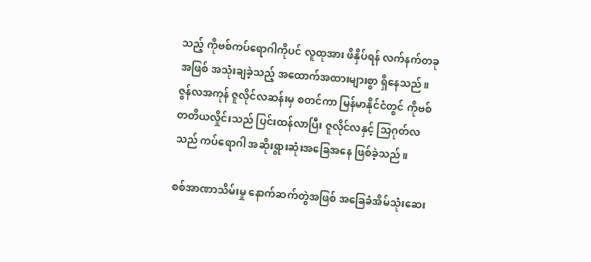သည့် ကိုဗစ်ကပ်ရောဂါကိုပင် လူထုအား ဖိနှိပ်ရန် လက်နက်တခုအဖြစ် အသုံးချခဲ့သည့် အထောက်အထားများစွာ ရှိနေသည်။ ဇွန်လအကုန် ဇူလိုင်လဆန်းမှ စတင်ကာ မြန်မာနိုင်ငံတွင် ကိုဗစ်တတိယလှိုင်းသည် ပြင်းထန်လာပြီး ဇူလိုင်လနှင့် သြဂုတ်လသည် ကပ်ရောဂါ အဆိုးရွားဆုံးအခြေအနေ ဖြစ်ခဲ့သည်။

စစ်အာဏာသိမ်းမှု နောက်ဆက်တွဲအဖြစ် အခြေခံအိမ်သုံးဆေး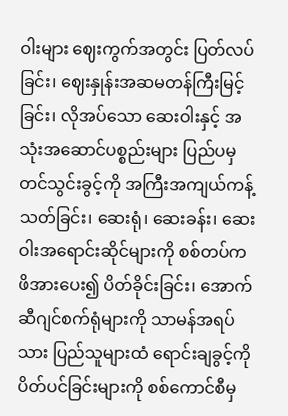ဝါးများ ဈေးကွက်အတွင်း ပြတ်လပ်ခြင်း၊ ဈေးနှုန်းအဆမတန်ကြီးမြင့်ခြင်း၊ လိုအပ်သော ဆေးဝါးနှင့် အသုံးအဆောင်ပစ္စည်းများ ပြည်ပမှ တင်သွင်းခွင့်ကို အကြီးအကျယ်ကန့်သတ်ခြင်း၊ ဆေးရုံ၊ ဆေးခန်း၊ ဆေးဝါးအရောင်းဆိုင်များကို စစ်တပ်က ဖိအားပေး၍ ပိတ်ခိုင်းခြင်း၊ အောက်ဆီဂျင်စက်ရုံများကို သာမန်အရပ်သား ပြည်သူများထံ ရောင်းချခွင့်ကို ပိတ်ပင်ခြင်းများကို စစ်ကောင်စီမှ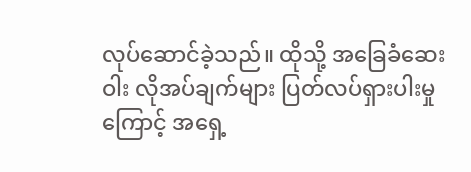လုပ်ဆောင်ခဲ့သည်။ ထိုသို့ အခြေခံဆေးဝါး လိုအပ်ချက်များ ပြတ်လပ်ရှားပါးမှုကြောင့် အရှေ့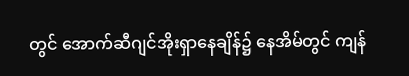တွင် အောက်ဆီဂျင်အိုးရှာနေချိန်၌ နေအိမ်တွင် ကျန်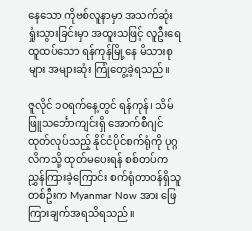နေသော ကိုဗစ်လူနာမှာ အသက်ဆုံးရှုံးသွားခြင်းမှာ အထူးသဖြင့် လူဦးရေထူထပ်သော ရန်ကုန်မြို့နေ မိသားစုများ အများဆုံး ကြုံတွေ့ခဲ့ရသည်။

ဇူလိုင် ၁၀ရက်နေ့တွင် ရန်ကုန်၊ သိမ်ဖြူသင်္ဘောကျင်းရှိ အောက်စီဂျင်ထုတ်လုပ်သည့် နိုင်ငံပိုင်စက်ရုံကို ပုဂ္ဂလိကသို့ ထုတ်မပေးရန် စစ်တပ်က ညွှန်ကြားခဲ့ကြောင်း စက်ရုံတာဝန်ရှိသူတစ်ဦးက Myanmar Now အား ဖြေကြားချက်အရသိရသည်။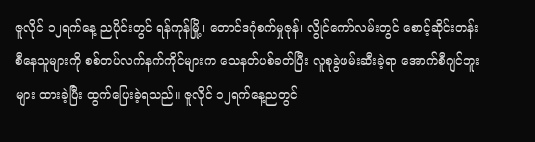ဇူလိုင် ၁၂ရက်နေ့ ညပိုင်းတွင် ရန်ကုန်မြို့၊ တောင်ဒဂုံစက်မှုဇုန်၊ လွိုင်ကော်လမ်းတွင် စောင့်ဆိုင်းတန်းစီနေသူများကို စစ်တပ်လက်နက်ကိုင်များက သေနတ်ပစ်ခတ်ပြီး လူစုခွဲဖမ်းဆီးခဲ့ရာ အောက်စီဂျင်ဘူးများ ထားခဲ့ပြီး ထွက်ပြေးခဲ့ရသည်။ ဇူလိုင် ၁၂ရက်နေ့ညတွင်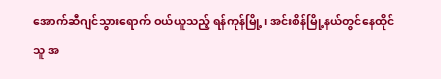အောက်ဆီဂျင်သွားရောက် ဝယ်ယူသည့် ရန်ကုန်မြို့၊ အင်းစိန်မြို့နယ်တွင်နေထိုင်သူ အ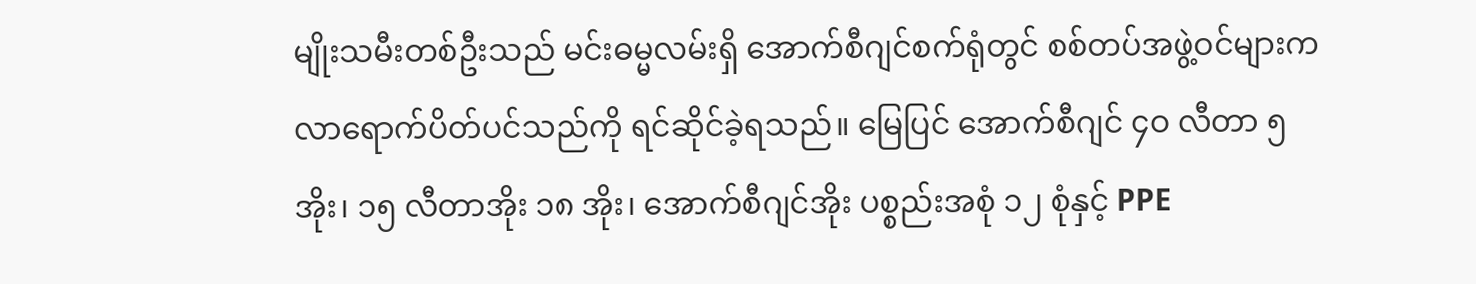မျိုးသမီးတစ်ဦးသည် မင်းဓမ္မလမ်းရှိ အောက်စီဂျင်စက်ရုံတွင် စစ်တပ်အဖွဲ့ဝင်များက လာရောက်ပိတ်ပင်သည်ကို ရင်ဆိုင်ခဲ့ရသည်။ မြေပြင် အောက်စီဂျင် ၄ဝ လီတာ ၅ အိုး၊ ၁၅ လီတာအိုး ၁၈ အိုး၊ အောက်စီဂျင်အိုး ပစ္စည်းအစုံ ၁၂ စုံနှင့် PPE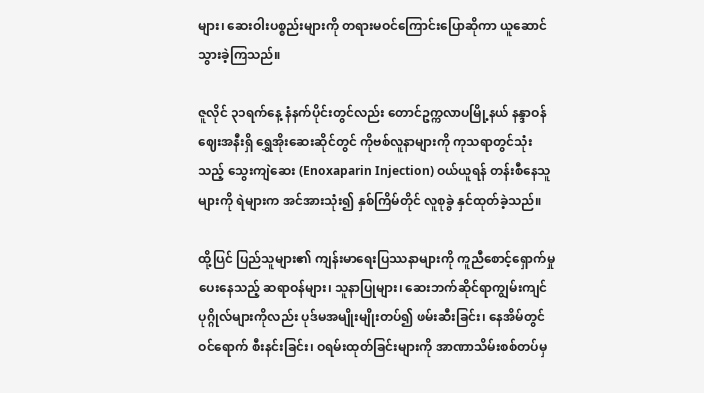များ၊ ဆေးဝါးပစ္စည်းများကို တရားမဝင်ကြောင်းပြောဆိုကာ ယူဆောင်သွားခဲ့ကြသည်။

ဇူလိုင် ၃၁ရက်နေ့ နံနက်ပိုင်းတွင်လည်း တောင်ဥက္ကလာပမြို့နယ် နန္ဒာဝန်ဈေးအနီးရှိ ရွှေအိုးဆေးဆိုင်တွင် ကိုဗစ်လူနာများကို ကုသရာတွင်သုံးသည့် သွေးကျဲဆေး (Enoxaparin Injection) ဝယ်ယူရန် တန်းစီနေသူများကို ရဲများက အင်အားသုံး၍ နှစ်ကြိမ်တိုင် လူစုခွဲ နှင်ထုတ်ခဲ့သည်။

ထို့ပြင် ပြည်သူများ၏ ကျန်းမာရေးပြဿနာများကို ကူညီစောင့်ရှောက်မှုပေးနေသည့် ဆရာဝန်များ၊ သူနာပြုများ၊ ဆေးဘက်ဆိုင်ရာကျွမ်းကျင်ပုဂ္ဂိုလ်များကိုလည်း ပုဒ်မအမျိုးမျိုးတပ်၍ ဖမ်းဆီးခြင်း၊ နေအိမ်တွင် ဝင်ရောက် စီးနင်းခြင်း၊ ဝရမ်းထုတ်ခြင်းများကို အာဏာသိမ်းစစ်တပ်မှ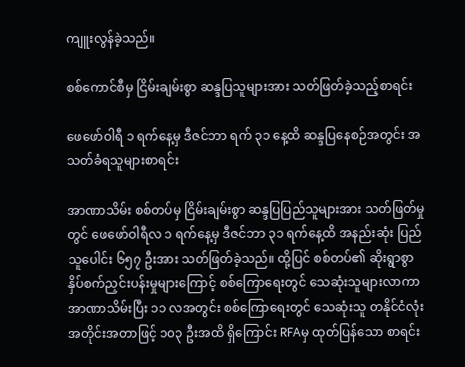ကျူးလွန်ခဲ့သည်။

စစ်ကောင်စီမှ ငြိမ်းချမ်းစွာ ဆန္ဒပြသူများအား သတ်ဖြတ်ခဲ့သည့်စာရင်း

ဖေဖော်ဝါရီ ၁ ရက်နေ့မှ ဒီဇင်ဘာ ရက် ၃၁ နေ့ထိ ဆန္ဒပြနေစဉ်အတွင်း အသတ်ခံရသူများစာရင်း

အာဏာသိမ်း စစ်တပ်မှ ငြိမ်းချမ်းစွာ ဆန္ဒပြပြည်သူများအား သတ်ဖြတ်မှုတွင် ဖေဖော်ဝါရီလ ၁ ရက်နေ့မှ ဒီဇင်ဘာ ၃၁ ရက်နေ့ထိ အနည်းဆုံး ပြည်သူပေါင်း ၆၅၇ ဦးအား သတ်ဖြတ်ခဲ့သည်။ ထို့ပြင် စစ်တပ်၏ ဆိုးရွာစွာ နှိပ်စက်ညှင်းပန်းမှုများကြောင့် စစ်ကြောရေးတွင် သေဆုံးသူများလာကာ အာဏာသိမ်းပြီး ၁၁ လအတွင်း စစ်ကြောရေးတွင် သေဆုံးသူ တနိုင်ငံလုံးအတိုင်းအတာဖြင့် ၁၀၃ ဦးအထိ ရှိကြောင်း RFAမှ ထုတ်ပြန်သော စာရင်း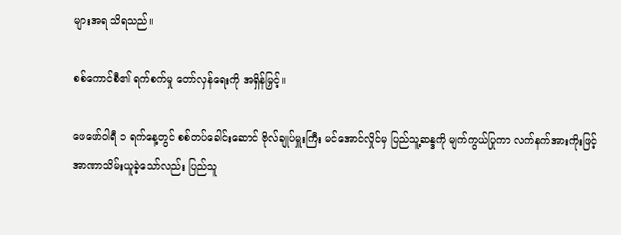များအရ သိရသည်။

စစ်ကောင်စီ၏ ရက်စက်မှု တော်လှန်ရေးကို အရှိန်မြှင့်။

ဖေဖော်ဝါရီ ၁ ရက်နေ့တွင် စစ်တပ်ခေါင်းဆောင် ဗိုလ်ချုပ်မှူးကြီး မင်အောင်လှိုင်မှ ပြည်သူ့ဆန္ဒကို မျက်ကွယ်ပြုကာ လက်နက်အားကိုးဖြင့် အာဏာသိမ်းယူခဲ့သော်လည်း ပြည်သူ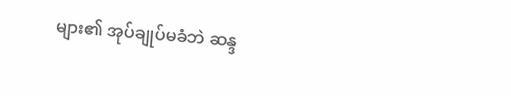များ၏ အုပ်ချုပ်မခံဘဲ ဆန္ဒ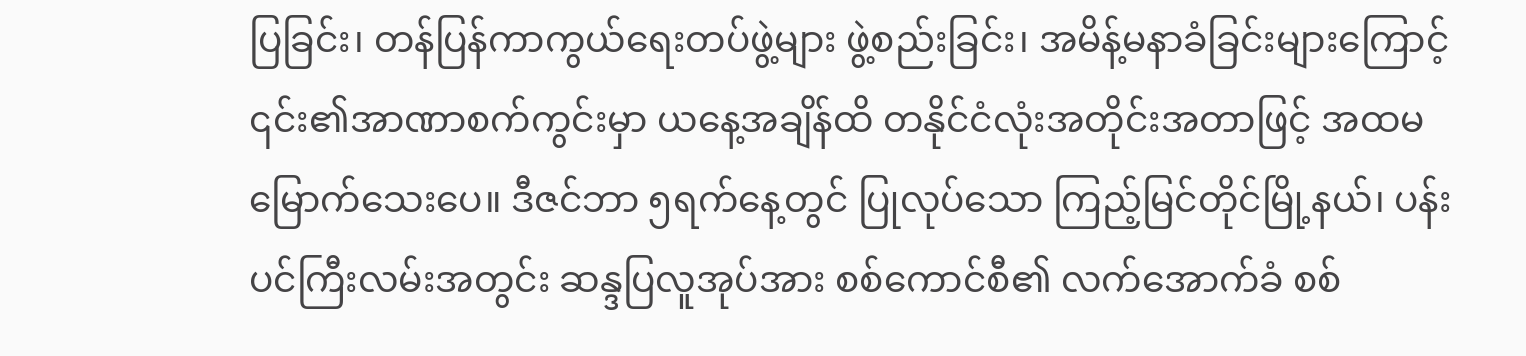ပြခြင်း၊ တန်ပြန်ကာကွယ်ရေးတပ်ဖွဲ့များ ဖွဲ့စည်းခြင်း၊ အမိန့်မနာခံခြင်းများကြောင့် ၎င်း၏အာဏာစက်ကွင်းမှာ ယနေ့အချိန်ထိ တနိုင်ငံလုံးအတိုင်းအတာဖြင့် အထမမြောက်သေးပေ။ ဒီဇင်ဘာ ၅ရက်နေ့တွင် ပြုလုပ်သော ကြည့်မြင်တိုင်မြို့နယ်၊ ပန်းပင်ကြီးလမ်းအတွင်း ဆန္ဒပြလူအုပ်အား စစ်ကောင်စီ၏ လက်အောက်ခံ စစ်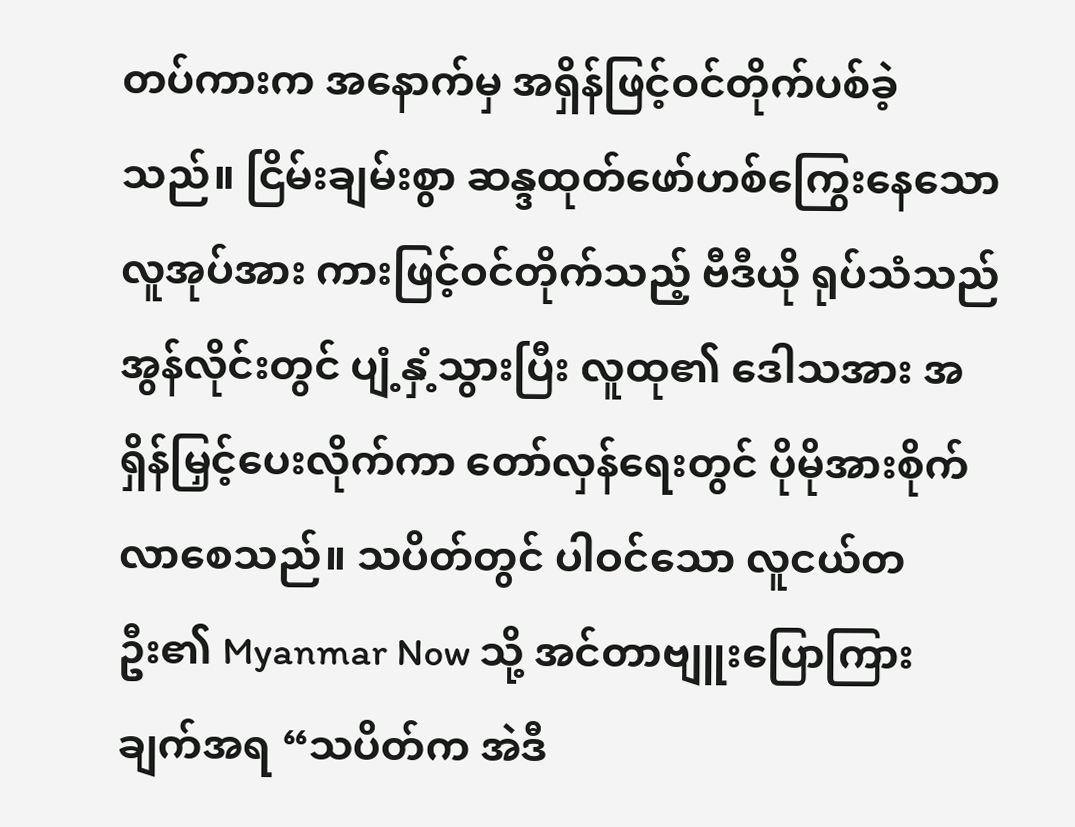တပ်ကားက အနောက်မှ အရှိန်ဖြင့်ဝင်တိုက်ပစ်ခဲ့သည်။ ငြိမ်းချမ်းစွာ ဆန္ဒထုတ်ဖော်ဟစ်ကြွေးနေသော လူအုပ်အား ကားဖြင့်ဝင်တိုက်သည့် ဗီဒီယို ရုပ်သံသည် အွန်လိုင်းတွင် ပျံ့နှံ့သွားပြီး လူထု၏ ဒေါသအား အရှိန်မြှင့်ပေးလိုက်ကာ တော်လှန်ရေးတွင် ပိုမိုအားစိုက်လာစေသည်။ သပိတ်တွင် ပါဝင်သော လူငယ်တဦး၏ Myanmar Now သို့ အင်တာဗျူးပြောကြားချက်အရ “သပိတ်က အဲဒီ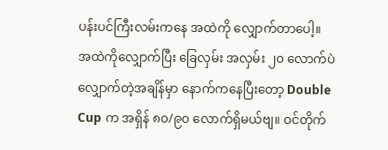ပန်းပင်ကြီးလမ်းကနေ အထဲကို လျှောက်တာပေါ့။ အထဲကိုလျှောက်ပြီး ခြေလှမ်း အလှမ်း ၂၀ လောက်ပဲ လျှောက်တဲ့အချိန်မှာ နောက်ကနေပြီးတော့ Double Cup က အရှိန် ၈၀/၉၀ လောက်ရှိမယ်ဗျ။ ဝင်တိုက်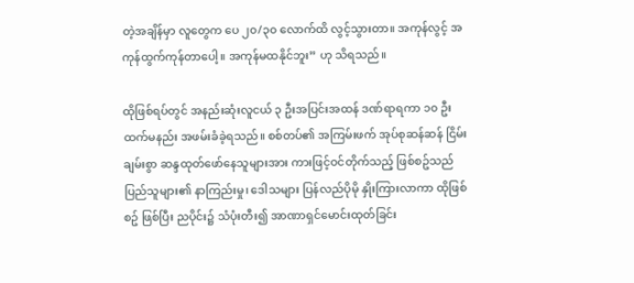တဲ့အချိန်မှာ လူတွေက ပေ ၂၀/၃၀ လောက်ထိ လွင့်သွားတာ။ အကုန်လွင့် အကုန်ထွက်ကုန်တာပေါ့။ အကုန်မထနိုင်ဘူး” ဟု သိရသည်။

ထိုဖြစ်ရပ်တွင် အနည်းဆုံးလူငယ် ၃ ဦးအပြင်းအထန် ဒဏ်ရာရကာ ၁၀ ဦးထက်မနည်း အဖမ်းခံခဲ့ရသည်။ စစ်တပ်၏ အကြမ်းဖက် အုပ်စုဆန်ဆန် ငြိမ်းချမ်းစွာ ဆန္ဒထုတ်ဖော်နေသူများအား ကားဖြင့်ဝင်တိုက်သည့် ဖြစ်စဥ်သည် ပြည်သူများ၏ နာကြည်းမှု၊ ဒေါသများ ပြန်လည်ပိုမို နှိုးကြားလာကာ ထိုဖြစ်စဥ် ဖြစ်ပြီး ညပိုင်း၌ သံပုံးတီး၍ အာဏာရှင်မောင်းထုတ်ခြင်း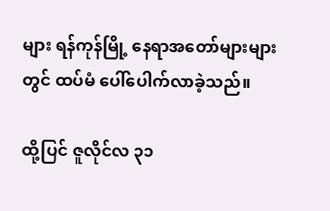များ ရန်ကုန်မြို့ နေရာအတော်များများတွင် ထပ်မံ ပေါ်ပေါက်လာခဲ့သည်။

ထို့ပြင် ဇူလိုင်လ ၃၁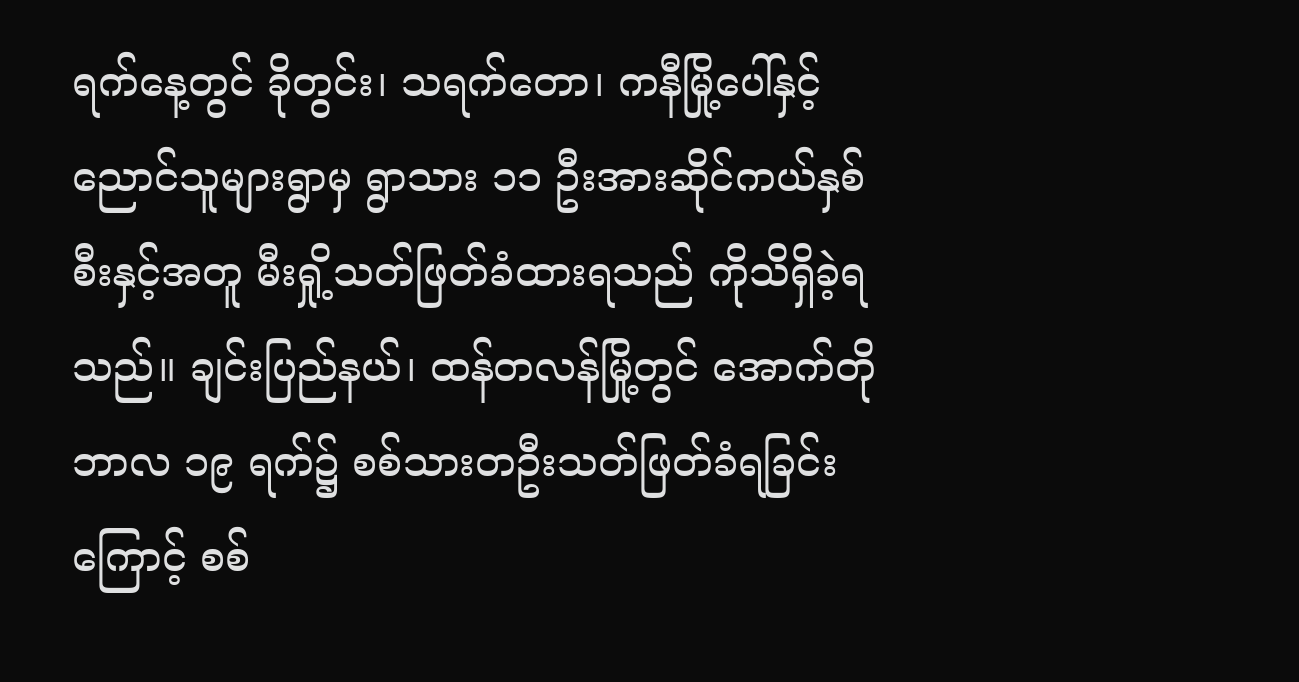ရက်နေ့တွင် ခိုတွင်း၊ သရက်တော၊ ကနီမြို့ပေါ်နှင့် ညောင်သူများရွာမှ ရွာသား ၁၁ ဦးအားဆိုင်ကယ်နှစ်စီးနှင့်အတူ မီးရှို့သတ်ဖြတ်ခံထားရသည် ကိုသိရှိခဲ့ရသည်။ ချင်းပြည်နယ်၊ ထန်တလန်မြို့တွင် အောက်တိုဘာလ ၁၉ ရက်၌ စစ်သားတဦးသတ်ဖြတ်ခံရခြင်းကြောင့် စစ်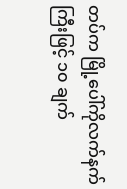တပ်က မြို့ပေါ်ကိုလက်နက်ကြီးဖြင့် ၁၀ ချက်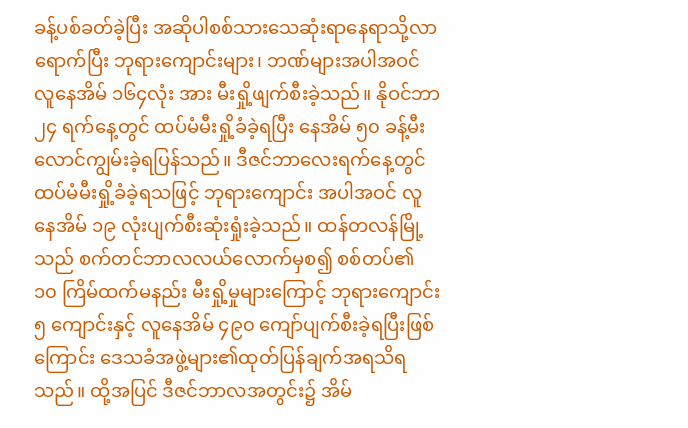ခန့်ပစ်ခတ်ခဲ့ပြီး အဆိုပါစစ်သားသေဆုံးရာနေရာသို့လာရောက်ပြီး ဘုရားကျောင်းများ၊ ဘဏ်များအပါအဝင် လူနေအိမ် ၁၆၄လုံး အား မီးရှို့ဖျက်စီးခဲ့သည်။ နိုဝင်ဘာ ၂၄ ရက်နေ့တွင် ထပ်မံမီးရှို့ခံခဲ့ရပြီး နေအိမ် ၅၀ ခန့်မီးလောင်ကျွမ်းခဲ့ရပြန်သည်။ ဒီဇင်ဘာလေးရက်နေ့တွင် ထပ်မံမီးရှို့ခံခဲ့ရသဖြင့် ဘုရားကျောင်း အပါအဝင် လူနေအိမ် ၁၉ လုံးပျက်စီးဆုံးရှုံးခဲ့သည်။ ထန်တလန်မြို့သည် စက်တင်ဘာလလယ်လောက်မှစ၍ စစ်တပ်၏ ၁၀ ကြိမ်ထက်မနည်း မီးရှို့မှုများကြောင့် ဘုရားကျောင်း ၅ ကျောင်းနှင့် လူနေအိမ် ၄၉၀ ကျော်ပျက်စီးခဲ့ရပြီးဖြစ်ကြောင်း ဒေသခံအဖွဲ့များ၏ထုတ်ပြန်ချက်အရသိရသည်။ ထို့အပြင် ဒီဇင်ဘာလအတွင်း၌ အိမ်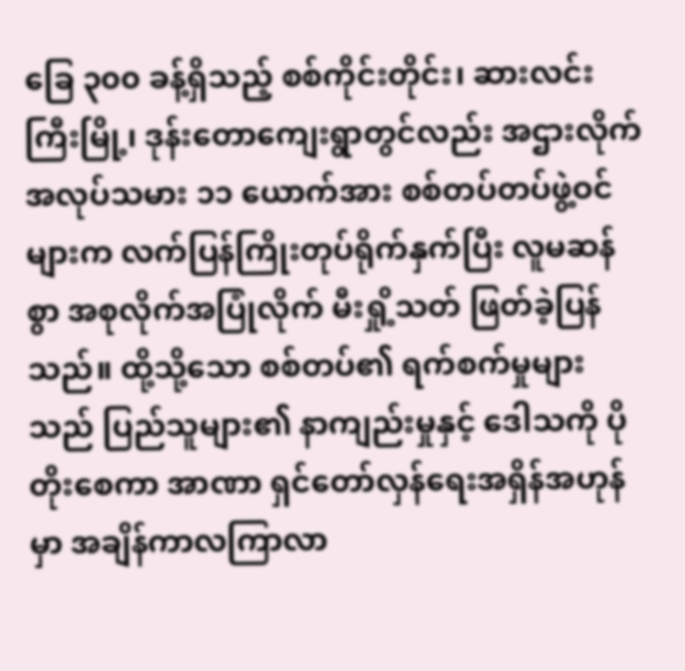ခြေ ၃၀၀ ခန့်ရှိသည့် စစ်ကိုင်းတိုင်း၊ ဆားလင်းကြီးမြို့၊ ဒုန်းတောကျေးရွာတွင်လည်း အဌားလိုက်အလုပ်သမား ၁၁ ယောက်အား စစ်တပ်တပ်ဖွဲ့ဝင်များက လက်ပြန်ကြိုးတုပ်ရိုက်နှက်ပြီး လူမဆန်စွာ အစုလိုက်အပြုံလိုက် မီးရှို့သတ် ဖြတ်ခဲ့ပြန်သည်။ ထို့သို့သော စစ်တပ်၏ ရက်စက်မှုများသည် ပြည်သူများ၏ နာကျည်းမှုနှင့် ဒေါသကို ပိုတိုးစေကာ အာဏာ ရှင်တော်လှန်ရေးအရှိန်အဟုန်မှာ အချိန်ကာလကြာလာ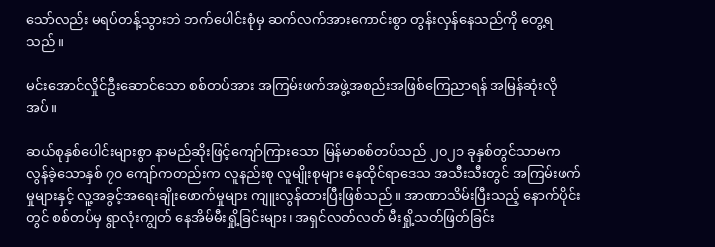သော်လည်း မရပ်တန့်သွားဘဲ ဘက်ပေါင်းစုံမှ ဆက်လက်အားကောင်းစွာ တွန်းလှန်နေသည်ကို တွေ့ရသည်။

မင်းအောင်လှိုင်ဦးဆောင်သော စစ်တပ်အား အကြမ်းဖက်အဖွဲ့အစည်းအဖြစ်ကြေညာရန် အမြန်ဆုံးလိုအပ်။

ဆယ်စုနှစ်ပေါင်းများစွာ နာမည်ဆိုးဖြင့်ကျော်ကြားသော မြန်မာစစ်တပ်သည် ၂၀၂၁ ခုနှစ်တွင်သာမက လွန်ခဲ့သောနှစ် ၇၀ ကျော်ကတည်းက လူနည်းစု လူမျိုးစုများ နေထိုင်ရာဒေသ အသီးသီးတွင် အကြမ်းဖက်မှုများနှင့် လူ့အခွင့်အရေးချိုးဖောက်မှုများ ကျူးလွန်ထားပြီးဖြစ်သည်။ အာဏာသိမ်းပြီးသည့် နောက်ပိုင်းတွင် စစ်တပ်မှ ရွာလုံးကျွတ် နေအိမ်မီးရှို့ခြင်းများ၊ အရှင်လတ်လတ် မီးရှို့သတ်ဖြတ်ခြင်း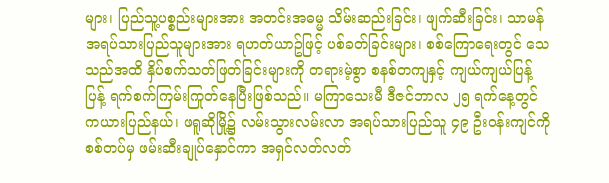များ၊ ပြည်သူ့ပစ္စည်းများအား အတင်းအဓမ္မ သိမ်းဆည်းခြင်း၊ ဖျက်ဆီးခြင်း၊ သာမန်အရပ်သားပြည်သူများအား ရဟတ်ယာဥ်ဖြင့် ပစ်ခတ်ခြင်းများ၊ စစ်ကြောရေးတွင် သေသည်အထိ နှိပ်စက်သတ်ဖြတ်ခြင်းများကို တရားမဲ့စွာ စနစ်တကျနှင့် ကျယ်ကျယ်ပြန့်ပြန့် ရက်စက်ကြမ်းကြုတ်နေပြီးဖြစ်သည်။ မကြာသေးမီ ဒီဇင်ဘာလ ၂၅ ရက်နေ့တွင် ကယားပြည်နယ်၊ ဖရူဆိုမြို့၌ လမ်းသွားလမ်းလာ အရပ်သားပြည်သူ ၄၉ ဦးဝန်းကျင်ကို စစ်တပ်မှ ဖမ်းဆီးချုပ်နှောင်ကာ အရှင်လတ်လတ်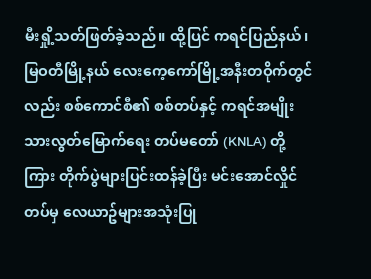မီးရှို့သတ်ဖြတ်ခဲ့သည်။ ထို့ပြင် ကရင်ပြည်နယ်၊ မြဝတီမြို့နယ် လေးကေ့ကော်မြို့အနီးတဝိုက်တွင်လည်း စစ်ကောင်စီ၏ စစ်တပ်နှင့် ကရင်အမျိုးသားလွတ်မြောက်ရေး တပ်မတော် (KNLA) တို့ကြား တိုက်ပွဲများပြင်းထန်ခဲ့ပြီး မင်းအောင်လှိုင်တပ်မှ လေယာဥ်များအသုံးပြု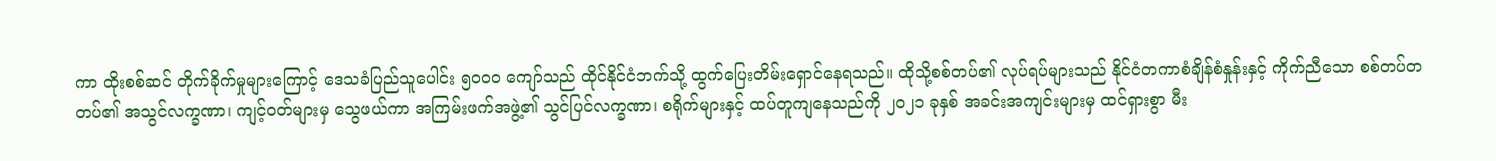ကာ ထိုးစစ်ဆင် တိုက်ခိုက်မှုများကြောင့် ဒေသခံပြည်သူပေါင်း ၅၀၀၀ ကျော်သည် ထိုင်နိုင်ငံဘက်သို့ ထွက်ပြေးတိမ်းရှောင်နေရသည်။ ထိုသို့စစ်တပ်၏ လုပ်ရပ်များသည် နိုင်ငံတကာစံချိန်စံနှုန်းနှင့် ကိုက်ညီသော စစ်တပ်တတပ်၏ အသွင်လက္ခဏာ၊ ကျင့်ဝတ်များမှ သွေဖယ်ကာ အကြမ်းဖက်အဖွဲ့၏ သွင်ပြင်လက္ခဏာ၊ စရိုက်များနှင့် ထပ်တူကျနေသည်ကို ၂၀၂၁ ခုနှစ် အခင်းအကျင်းများမှ ထင်ရှားစွာ မီး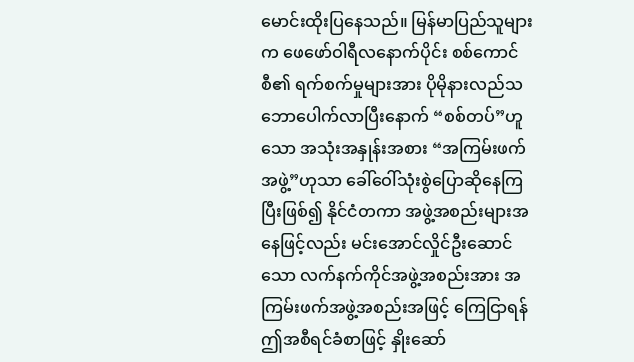မောင်းထိုးပြနေသည်။ မြန်မာပြည်သူများက ဖေဖော်ဝါရီလနောက်ပိုင်း စစ်ကောင်စီ၏ ရက်စက်မှုများအား ပိုမိုနားလည်သဘောပေါက်လာပြီးနောက် “စစ်တပ်”ဟူသော အသုံးအနှုန်းအစား “အကြမ်းဖက် အဖွဲ့”ဟုသာ ခေါ်ဝေါ်သုံးစွဲပြောဆိုနေကြပြီးဖြစ်၍ နိုင်ငံတကာ အဖွဲ့အစည်းများအနေဖြင့်လည်း မင်းအောင်လှိုင်ဦးဆောင်သော လက်နက်ကိုင်အဖွဲ့အစည်းအား အကြမ်းဖက်အဖွဲ့အစည်းအဖြင့် ကြေငြာရန် ဤအစီရင်ခံစာဖြင့် နှိုးဆော်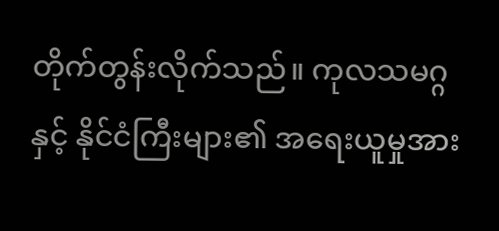တိုက်တွန်းလိုက်သည်။ ကုလသမဂ္ဂနှင့် နိုင်ငံကြီးများ၏ အရေးယူမှုအား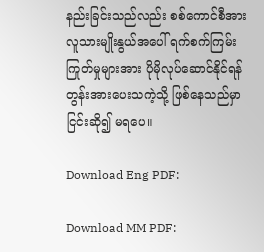နည်းခြင်းသည်လည်း စစ်ကောင်စီအား လူသားမျိုးနွယ်အပေါ် ရက်စက်ကြမ်းကြုတ်မှုများအား ပိုမိုလုပ်ဆောင်နိုင်ရန် တွန်းအားပေးသကဲ့သို့ ဖြစ်နေသည်မှာ ငြင်းဆို၍ မရပေ။

Download Eng PDF:

Download MM PDF: